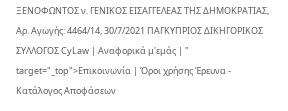ΞΕΝΟΦΩΝΤΟΣ ν. ΓΕΝΙΚΟΣ ΕΙΣΑΓΓΕΛΕΑΣ ΤΗΣ ΔΗΜΟΚΡΑΤΙΑΣ, Αρ. Αγωγής: 4464/14, 30/7/2021 ΠΑΓΚΥΠΡΙΟΣ ΔΙΚΗΓΟΡΙΚΟΣ ΣΥΛΛΟΓΟΣ CyLaw | Αναφορικά μ'εμάς | " target="_top">Επικοινωνία | Όροι χρήσης Έρευνα - Κατάλογος Αποφάσεων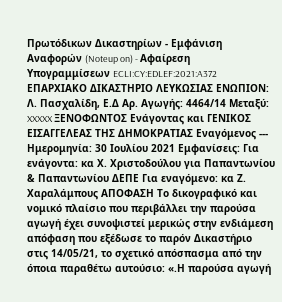Πρωτόδικων Δικαστηρίων - Εμφάνιση Αναφορών (Noteup on) - Αφαίρεση Υπογραμμίσεων ECLI:CY:EDLEF:2021:A372 ΕΠΑΡΧΙΑΚΟ ΔΙΚΑΣΤΗΡΙΟ ΛΕΥΚΩΣΙΑΣ ΕΝΩΠΙΟΝ: Λ. Πασχαλίδη, Ε.Δ Αρ. Αγωγής: 4464/14 Μεταξύ: XXXXX ΞΕΝΟΦΩΝΤΟΣ Ενάγοντας και ΓΕΝΙΚΟΣ ΕΙΣΑΓΓΕΛΕΑΣ ΤΗΣ ΔΗΜΟΚΡΑΤΙΑΣ Εναγόμενος --- Ημερομηνία: 30 Ιουλίου 2021 Εμφανίσεις: Για ενάγοντα: κα Χ. Χριστοδούλου για Παπαντωνίου & Παπαντωνίου ΔΕΠΕ Για εναγόμενο: κα Ζ. Χαραλάμπους ΑΠΟΦΑΣΗ Το δικογραφικό και νομικό πλαίσιο που περιβάλλει την παρούσα αγωγή έχει συνοψιστεί μερικώς στην ενδιάμεση απόφαση που εξέδωσε το παρόν Δικαστήριο στις 14/05/21, το σχετικό απόσπασμα από την όποια παραθέτω αυτούσιο: «.Η παρούσα αγωγή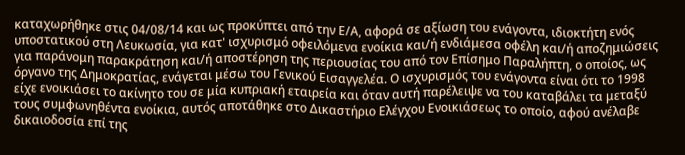καταχωρήθηκε στις 04/08/14 και ως προκύπτει από την Ε/Α, αφορά σε αξίωση του ενάγοντα, ιδιοκτήτη ενός υποστατικού στη Λευκωσία, για κατ' ισχυρισμό οφειλόμενα ενοίκια και/ή ενδιάμεσα οφέλη και/ή αποζημιώσεις για παράνομη παρακράτηση και/ή αποστέρηση της περιουσίας του από τον Επίσημο Παραλήπτη, ο οποίος, ως όργανο της Δημοκρατίας, ενάγεται μέσω του Γενικού Εισαγγελέα. Ο ισχυρισμός του ενάγοντα είναι ότι το 1998 είχε ενοικιάσει το ακίνητο του σε μία κυπριακή εταιρεία και όταν αυτή παρέλειψε να του καταβάλει τα μεταξύ τους συμφωνηθέντα ενοίκια, αυτός αποτάθηκε στο Δικαστήριο Ελέγχου Ενοικιάσεως το οποίο, αφού ανέλαβε δικαιοδοσία επί της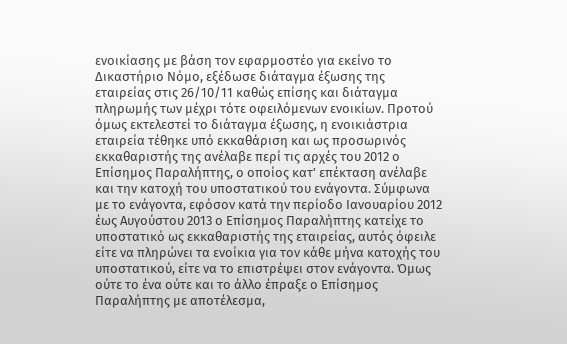ενοικίασης με βάση τον εφαρμοστέο για εκείνο το Δικαστήριο Νόμο, εξέδωσε διάταγμα έξωσης της εταιρείας στις 26/10/11 καθώς επίσης και διάταγμα πληρωμής των μέχρι τότε οφειλόμενων ενοικίων. Προτού όμως εκτελεστεί το διάταγμα έξωσης, η ενοικιάστρια εταιρεία τέθηκε υπό εκκαθάριση και ως προσωρινός εκκαθαριστής της ανέλαβε περί τις αρχές του 2012 ο Επίσημος Παραλήπτης, ο οποίος κατ' επέκταση ανέλαβε και την κατοχή του υποστατικού του ενάγοντα. Σύμφωνα με το ενάγοντα, εφόσον κατά την περίοδο Ιανουαρίου 2012 έως Αυγούστου 2013 ο Επίσημος Παραλήπτης κατείχε το υποστατικό ως εκκαθαριστής της εταιρείας, αυτός όφειλε είτε να πληρώνει τα ενοίκια για τον κάθε μήνα κατοχής του υποστατικού, είτε να το επιστρέψει στον ενάγοντα. Όμως ούτε το ένα ούτε και το άλλο έπραξε ο Επίσημος Παραλήπτης με αποτέλεσμα,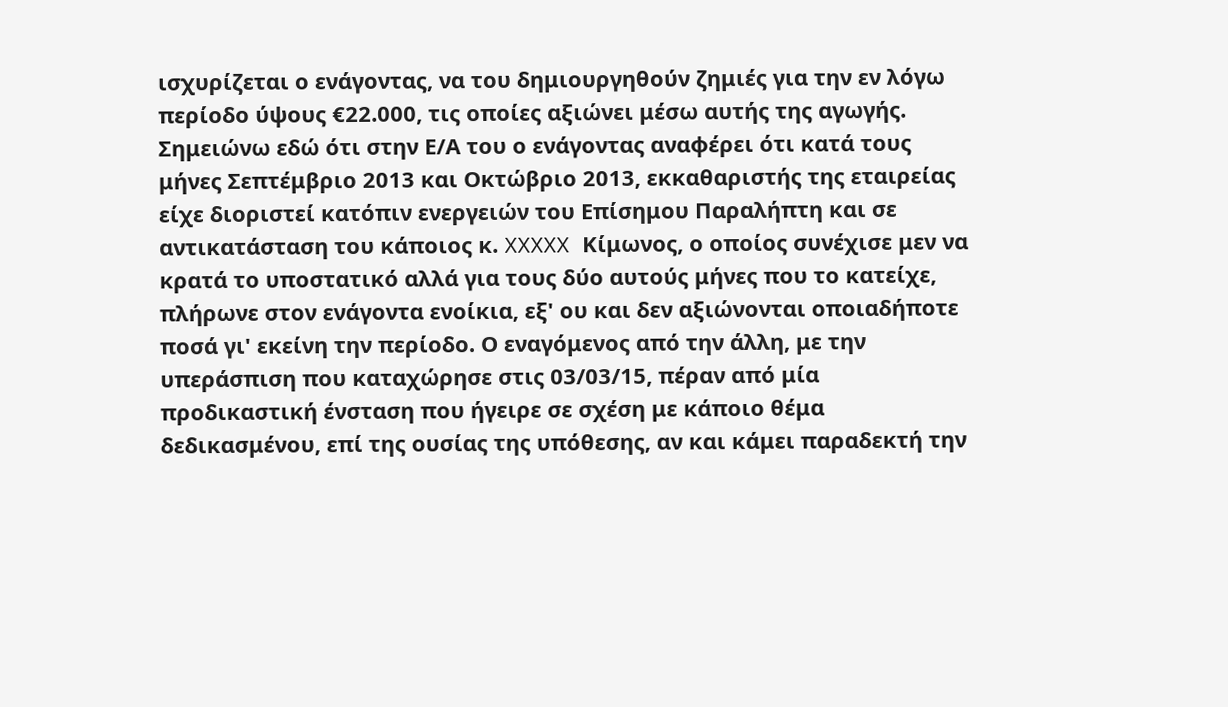ισχυρίζεται ο ενάγοντας, να του δημιουργηθούν ζημιές για την εν λόγω περίοδο ύψους €22.000, τις οποίες αξιώνει μέσω αυτής της αγωγής. Σημειώνω εδώ ότι στην Ε/Α του ο ενάγοντας αναφέρει ότι κατά τους μήνες Σεπτέμβριο 2013 και Οκτώβριο 2013, εκκαθαριστής της εταιρείας είχε διοριστεί κατόπιν ενεργειών του Επίσημου Παραλήπτη και σε αντικατάσταση του κάποιος κ. XXXXX Κίμωνος, ο οποίος συνέχισε μεν να κρατά το υποστατικό αλλά για τους δύο αυτούς μήνες που το κατείχε, πλήρωνε στον ενάγοντα ενοίκια, εξ' ου και δεν αξιώνονται οποιαδήποτε ποσά γι' εκείνη την περίοδο. Ο εναγόμενος από την άλλη, με την υπεράσπιση που καταχώρησε στις 03/03/15, πέραν από μία προδικαστική ένσταση που ήγειρε σε σχέση με κάποιο θέμα δεδικασμένου, επί της ουσίας της υπόθεσης, αν και κάμει παραδεκτή την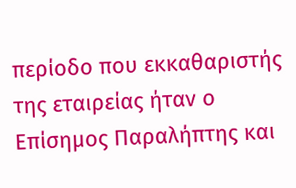περίοδο που εκκαθαριστής της εταιρείας ήταν ο Επίσημος Παραλήπτης και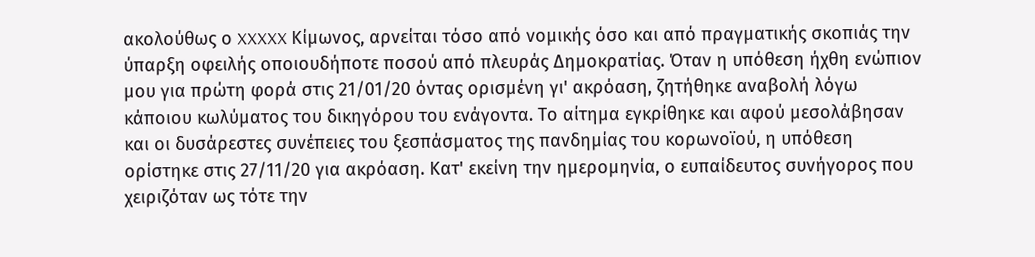ακολούθως ο XXXXX Κίμωνος, αρνείται τόσο από νομικής όσο και από πραγματικής σκοπιάς την ύπαρξη οφειλής οποιουδήποτε ποσού από πλευράς Δημοκρατίας. Όταν η υπόθεση ήχθη ενώπιον μου για πρώτη φορά στις 21/01/20 όντας ορισμένη γι' ακρόαση, ζητήθηκε αναβολή λόγω κάποιου κωλύματος του δικηγόρου του ενάγοντα. Το αίτημα εγκρίθηκε και αφού μεσολάβησαν και οι δυσάρεστες συνέπειες του ξεσπάσματος της πανδημίας του κορωνοϊού, η υπόθεση ορίστηκε στις 27/11/20 για ακρόαση. Κατ' εκείνη την ημερομηνία, ο ευπαίδευτος συνήγορος που χειριζόταν ως τότε την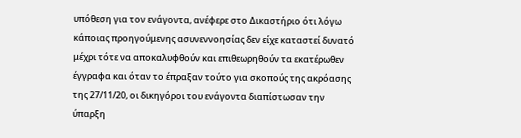υπόθεση για τον ενάγοντα, ανέφερε στο Δικαστήριο ότι λόγω κάποιας προηγούμενης ασυνεννοησίας δεν είχε καταστεί δυνατό μέχρι τότε να αποκαλυφθούν και επιθεωρηθούν τα εκατέρωθεν έγγραφα και όταν το έπραξαν τούτο για σκοπούς της ακρόασης της 27/11/20, οι δικηγόροι του ενάγοντα διαπίστωσαν την ύπαρξη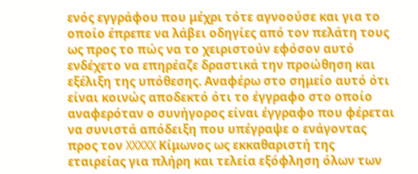ενός εγγράφου που μέχρι τότε αγνοούσε και για το οποίο έπρεπε να λάβει οδηγίες από τον πελάτη τους ως προς το πώς να το χειριστούν εφόσον αυτό ενδέχετο να επηρέαζε δραστικά την προώθηση και εξέλιξη της υπόθεσης. Αναφέρω στο σημείο αυτό ότι είναι κοινώς αποδεκτό ότι το έγγραφο στο οποίο αναφερόταν ο συνήγορος είναι έγγραφο που φέρεται να συνιστά απόδειξη που υπέγραψε ο ενάγοντας προς τον XXXXX Κίμωνος ως εκκαθαριστή της εταιρείας για πλήρη και τελεία εξόφληση όλων των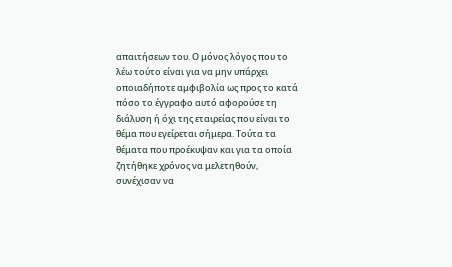απαιτήσεων του. Ο μόνος λόγος που το λέω τούτο είναι για να μην υπάρχει οποιαδήποτε αμφιβολία ως προς το κατά πόσο το έγγραφο αυτό αφορούσε τη διάλυση ή όχι της εταιρείας που είναι το θέμα που εγείρεται σήμερα. Τούτα τα θέματα που προέκυψαν και για τα οποία ζητήθηκε χρόνος να μελετηθούν, συνέχισαν να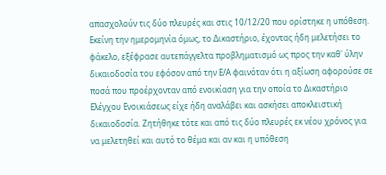απασχολούν τις δύο πλευρές και στις 10/12/20 που ορίστηκε η υπόθεση. Εκείνη την ημερομηνία όμως, το Δικαστήριο, έχοντας ήδη μελετήσει το φάκελο, εξέφρασε αυτεπάγγελτα προβληματισμό ως προς την καθ' ύλην δικαιοδοσία του εφόσον από την Ε/Α φαινόταν ότι η αξίωση αφορούσε σε ποσά που προέρχονταν από ενοικίαση για την οποία το Δικαστήριο Ελέγχου Ενοικιάσεως είχε ήδη αναλάβει και ασκήσει αποκλειστική δικαιοδοσία. Ζητήθηκε τότε και από τις δύο πλευρές εκ νέου χρόνος για να μελετηθεί και αυτό το θέμα και αν και η υπόθεση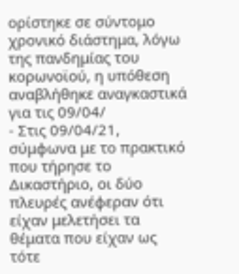ορίστηκε σε σύντομο χρονικό διάστημα, λόγω της πανδημίας του κορωνοϊού, η υπόθεση αναβλήθηκε αναγκαστικά για τις 09/04/
- Στις 09/04/21, σύμφωνα με το πρακτικό που τήρησε το Δικαστήριο, οι δύο πλευρές ανέφεραν ότι είχαν μελετήσει τα θέματα που είχαν ως τότε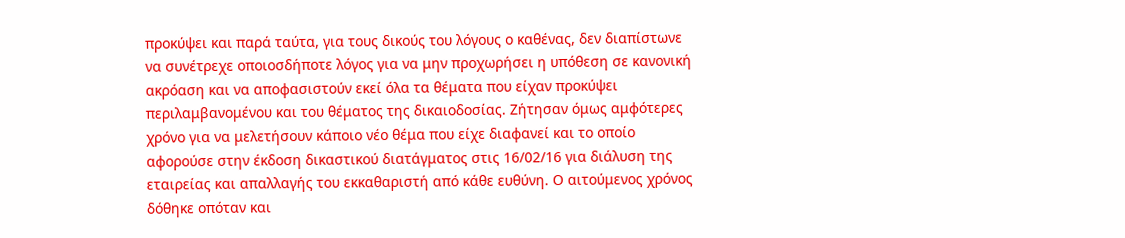προκύψει και παρά ταύτα, για τους δικούς του λόγους ο καθένας, δεν διαπίστωνε να συνέτρεχε οποιοσδήποτε λόγος για να μην προχωρήσει η υπόθεση σε κανονική ακρόαση και να αποφασιστούν εκεί όλα τα θέματα που είχαν προκύψει περιλαμβανομένου και του θέματος της δικαιοδοσίας. Ζήτησαν όμως αμφότερες χρόνο για να μελετήσουν κάποιο νέο θέμα που είχε διαφανεί και το οποίο αφορούσε στην έκδοση δικαστικού διατάγματος στις 16/02/16 για διάλυση της εταιρείας και απαλλαγής του εκκαθαριστή από κάθε ευθύνη. Ο αιτούμενος χρόνος δόθηκε οπόταν και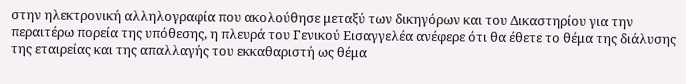στην ηλεκτρονική αλληλογραφία που ακολούθησε μεταξύ των δικηγόρων και του Δικαστηρίου για την περαιτέρω πορεία της υπόθεσης, η πλευρά του Γενικού Εισαγγελέα ανέφερε ότι θα έθετε το θέμα της διάλυσης της εταιρείας και της απαλλαγής του εκκαθαριστή ως θέμα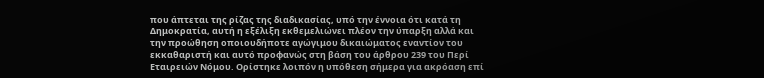που άπτεται της ρίζας της διαδικασίας, υπό την έννοια ότι κατά τη Δημοκρατία, αυτή η εξέλιξη εκθεμελιώνει πλέον την ύπαρξη αλλά και την προώθηση οποιουδήποτε αγώγιμου δικαιώματος εναντίον του εκκαθαριστή και αυτό προφανώς στη βάση του άρθρου 239 του Περί Εταιρειών Νόμου. Ορίστηκε λοιπόν η υπόθεση σήμερα για ακρόαση επί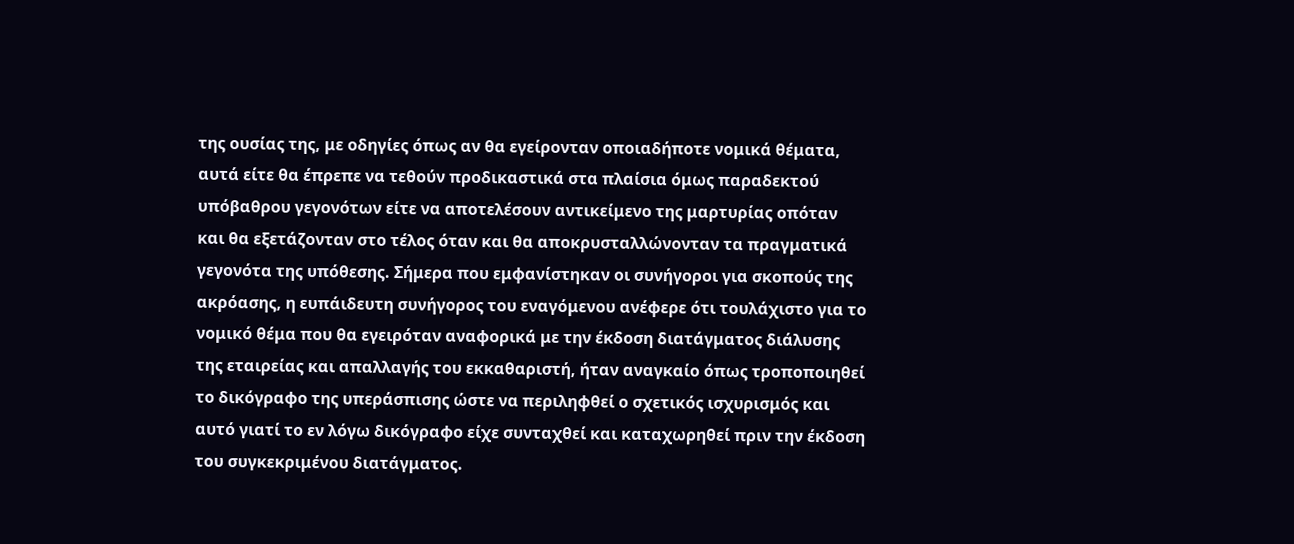της ουσίας της, με οδηγίες όπως αν θα εγείρονταν οποιαδήποτε νομικά θέματα, αυτά είτε θα έπρεπε να τεθούν προδικαστικά στα πλαίσια όμως παραδεκτού υπόβαθρου γεγονότων είτε να αποτελέσουν αντικείμενο της μαρτυρίας οπόταν και θα εξετάζονταν στο τέλος όταν και θα αποκρυσταλλώνονταν τα πραγματικά γεγονότα της υπόθεσης. Σήμερα που εμφανίστηκαν οι συνήγοροι για σκοπούς της ακρόασης, η ευπάιδευτη συνήγορος του εναγόμενου ανέφερε ότι τουλάχιστο για το νομικό θέμα που θα εγειρόταν αναφορικά με την έκδοση διατάγματος διάλυσης της εταιρείας και απαλλαγής του εκκαθαριστή, ήταν αναγκαίο όπως τροποποιηθεί το δικόγραφο της υπεράσπισης ώστε να περιληφθεί ο σχετικός ισχυρισμός και αυτό γιατί το εν λόγω δικόγραφο είχε συνταχθεί και καταχωρηθεί πριν την έκδοση του συγκεκριμένου διατάγματος.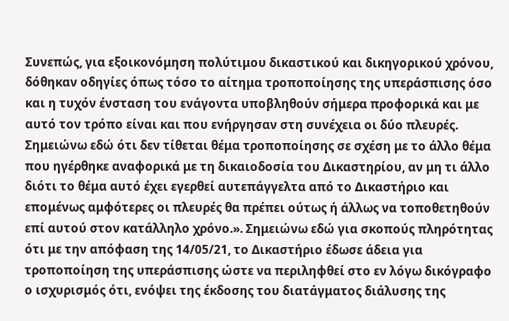Συνεπώς, για εξοικονόμηση πολύτιμου δικαστικού και δικηγορικού χρόνου, δόθηκαν οδηγίες όπως τόσο το αίτημα τροποποίησης της υπεράσπισης όσο και η τυχόν ένσταση του ενάγοντα υποβληθούν σήμερα προφορικά και με αυτό τον τρόπο είναι και που ενήργησαν στη συνέχεια οι δύο πλευρές. Σημειώνω εδώ ότι δεν τίθεται θέμα τροποποίησης σε σχέση με το άλλο θέμα που ηγέρθηκε αναφορικά με τη δικαιοδοσία του Δικαστηρίου, αν μη τι άλλο διότι το θέμα αυτό έχει εγερθεί αυτεπάγγελτα από το Δικαστήριο και επομένως αμφότερες οι πλευρές θα πρέπει ούτως ή άλλως να τοποθετηθούν επί αυτού στον κατάλληλο χρόνο.». Σημειώνω εδώ για σκοπούς πληρότητας ότι με την απόφαση της 14/05/21, το Δικαστήριο έδωσε άδεια για τροποποίηση της υπεράσπισης ώστε να περιληφθεί στο εν λόγω δικόγραφο ο ισχυρισμός ότι, ενόψει της έκδοσης του διατάγματος διάλυσης της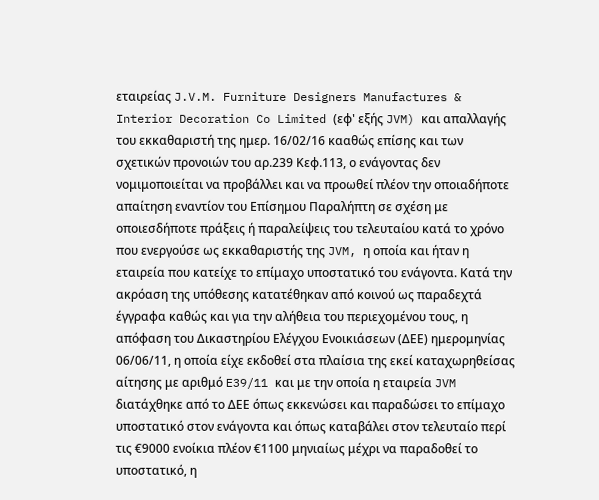εταιρείας J.V.M. Furniture Designers Manufactures & Interior Decoration Co Limited (εφ' εξής JVM) και απαλλαγής του εκκαθαριστή της ημερ. 16/02/16 κααθώς επίσης και των σχετικών προνοιών του αρ.239 Κεφ.113, ο ενάγοντας δεν νομιμοποιείται να προβάλλει και να προωθεί πλέον την οποιαδήποτε απαίτηση εναντίον του Επίσημου Παραλήπτη σε σχέση με οποιεσδήποτε πράξεις ή παραλείψεις του τελευταίου κατά το χρόνο που ενεργούσε ως εκκαθαριστής της JVM, η οποία και ήταν η εταιρεία που κατείχε το επίμαχο υποστατικό του ενάγοντα. Κατά την ακρόαση της υπόθεσης κατατέθηκαν από κοινού ως παραδεχτά έγγραφα καθώς και για την αλήθεια του περιεχομένου τους, η απόφαση του Δικαστηρίου Ελέγχου Ενοικιάσεων (ΔΕΕ) ημερομηνίας 06/06/11, η οποία είχε εκδοθεί στα πλαίσια της εκεί καταχωρηθείσας αίτησης με αριθμό E39/11 και με την οποία η εταιρεία JVM διατάχθηκε από το ΔΕΕ όπως εκκενώσει και παραδώσει το επίμαχο υποστατικό στον ενάγοντα και όπως καταβάλει στον τελευταίο περί τις €9000 ενοίκια πλέον €1100 μηνιαίως μέχρι να παραδοθεί το υποστατικό, η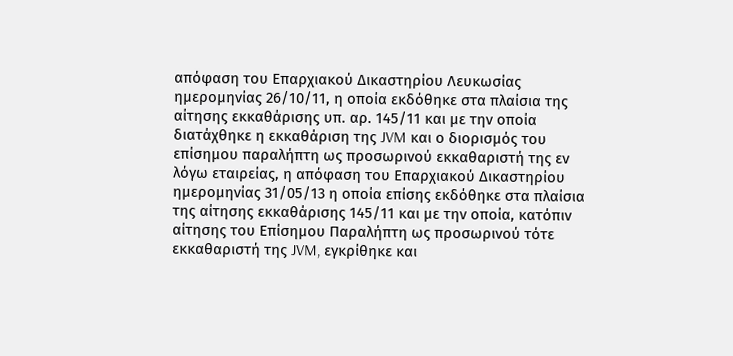απόφαση του Επαρχιακού Δικαστηρίου Λευκωσίας ημερομηνίας 26/10/11, η οποία εκδόθηκε στα πλαίσια της αίτησης εκκαθάρισης υπ. αρ. 145/11 και με την οποία διατάχθηκε η εκκαθάριση της JVM και ο διορισμός του επίσημου παραλήπτη ως προσωρινού εκκαθαριστή της εν λόγω εταιρείας, η απόφαση του Επαρχιακού Δικαστηρίου ημερομηνίας 31/05/13 η οποία επίσης εκδόθηκε στα πλαίσια της αίτησης εκκαθάρισης 145/11 και με την οποία, κατόπιν αίτησης του Επίσημου Παραλήπτη ως προσωρινού τότε εκκαθαριστή της JVM, εγκρίθηκε και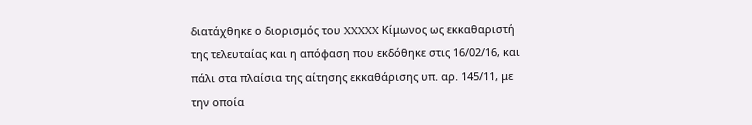διατάχθηκε ο διορισμός του XXXXX Κίμωνος ως εκκαθαριστή της τελευταίας και η απόφαση που εκδόθηκε στις 16/02/16, και πάλι στα πλαίσια της αίτησης εκκαθάρισης υπ. αρ. 145/11, με την οποία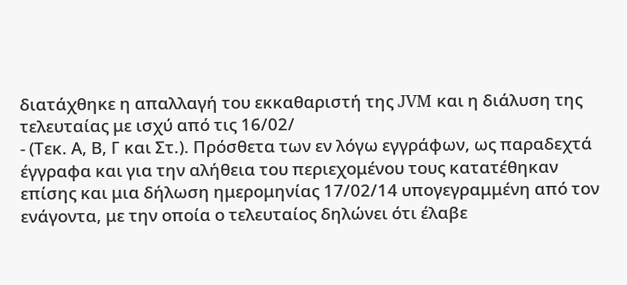διατάχθηκε η απαλλαγή του εκκαθαριστή της JVM και η διάλυση της τελευταίας με ισχύ από τις 16/02/
- (Τεκ. Α, Β, Γ και Στ.). Πρόσθετα των εν λόγω εγγράφων, ως παραδεχτά έγγραφα και για την αλήθεια του περιεχομένου τους κατατέθηκαν επίσης και μια δήλωση ημερομηνίας 17/02/14 υπογεγραμμένη από τον ενάγοντα, με την οποία ο τελευταίος δηλώνει ότι έλαβε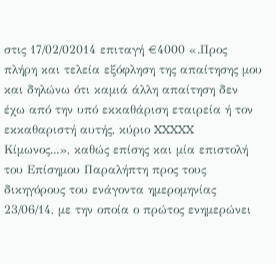στις 17/02/02014 επιταγή €4000 «.Προς πλήρη και τελεία εξόφληση της απαίτησης μου και δηλώνω ότι καμιά άλλη απαίτηση δεν έχω από την υπό εκκαθάριση εταιρεία ή τον εκκαθαριστή αυτής, κύριο XXXXX Κίμωνος...», καθώς επίσης και μία επιστολή του Επίσημου Παραλήπτη προς τους δικηγόρους του ενάγοντα ημερομηνίας 23/06/14, με την οποία ο πρώτος ενημερώνει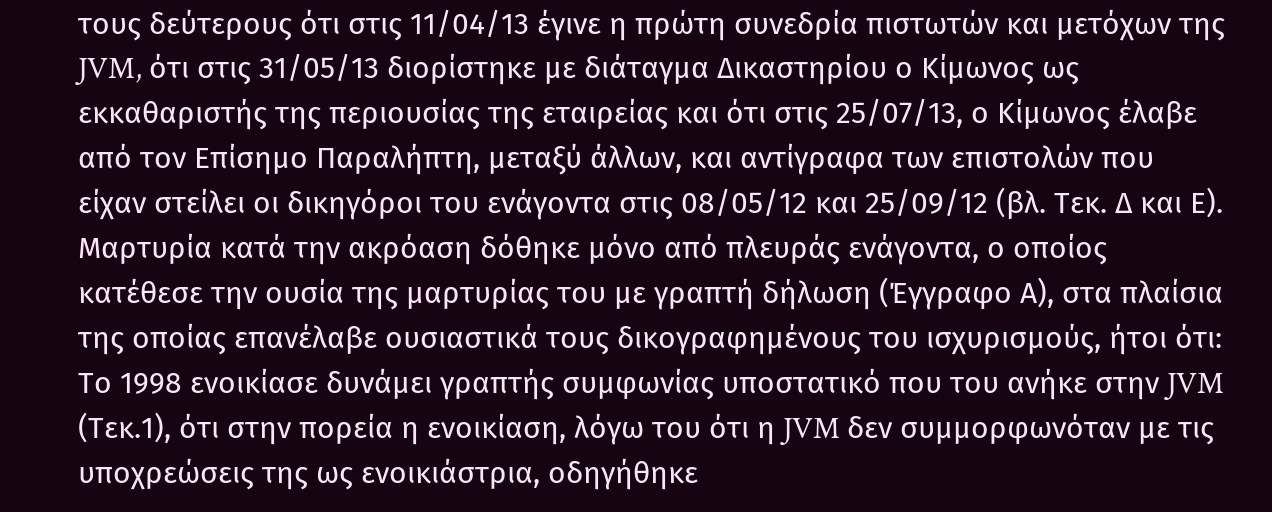τους δεύτερους ότι στις 11/04/13 έγινε η πρώτη συνεδρία πιστωτών και μετόχων της JVM, ότι στις 31/05/13 διορίστηκε με διάταγμα Δικαστηρίου ο Κίμωνος ως εκκαθαριστής της περιουσίας της εταιρείας και ότι στις 25/07/13, ο Κίμωνος έλαβε από τον Επίσημο Παραλήπτη, μεταξύ άλλων, και αντίγραφα των επιστολών που είχαν στείλει οι δικηγόροι του ενάγοντα στις 08/05/12 και 25/09/12 (βλ. Τεκ. Δ και Ε). Μαρτυρία κατά την ακρόαση δόθηκε μόνο από πλευράς ενάγοντα, ο οποίος κατέθεσε την ουσία της μαρτυρίας του με γραπτή δήλωση (Έγγραφο Α), στα πλαίσια της οποίας επανέλαβε ουσιαστικά τους δικογραφημένους του ισχυρισμούς, ήτοι ότι: Το 1998 ενοικίασε δυνάμει γραπτής συμφωνίας υποστατικό που του ανήκε στην JVM (Τεκ.1), ότι στην πορεία η ενοικίαση, λόγω του ότι η JVM δεν συμμορφωνόταν με τις υποχρεώσεις της ως ενοικιάστρια, οδηγήθηκε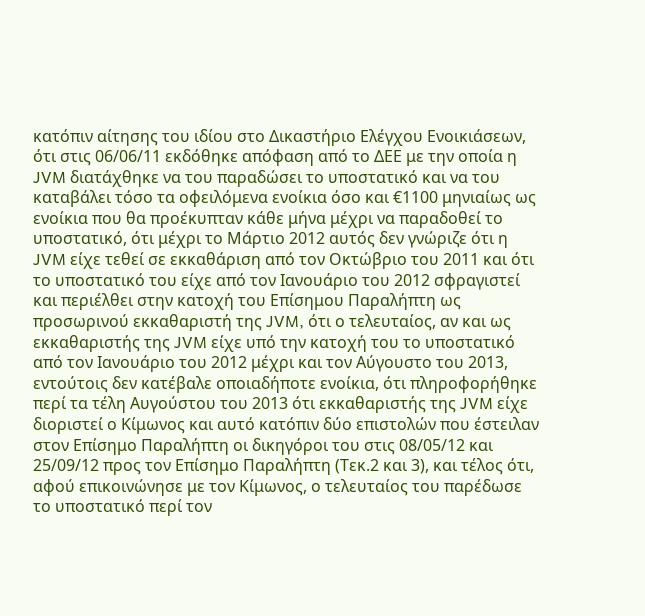κατόπιν αίτησης του ιδίου στο Δικαστήριο Ελέγχου Ενοικιάσεων, ότι στις 06/06/11 εκδόθηκε απόφαση από το ΔΕΕ με την οποία η JVM διατάχθηκε να του παραδώσει το υποστατικό και να του καταβάλει τόσο τα οφειλόμενα ενοίκια όσο και €1100 μηνιαίως ως ενοίκια που θα προέκυπταν κάθε μήνα μέχρι να παραδοθεί το υποστατικό, ότι μέχρι το Μάρτιο 2012 αυτός δεν γνώριζε ότι η JVM είχε τεθεί σε εκκαθάριση από τον Οκτώβριο του 2011 και ότι το υποστατικό του είχε από τον Ιανουάριο του 2012 σφραγιστεί και περιέλθει στην κατοχή του Επίσημου Παραλήπτη ως προσωρινού εκκαθαριστή της JVM, ότι ο τελευταίος, αν και ως εκκαθαριστής της JVM είχε υπό την κατοχή του το υποστατικό από τον Ιανουάριο του 2012 μέχρι και τον Αύγουστο του 2013, εντούτοις δεν κατέβαλε οποιαδήποτε ενοίκια, ότι πληροφορήθηκε περί τα τέλη Αυγούστου του 2013 ότι εκκαθαριστής της JVM είχε διοριστεί ο Κίμωνος και αυτό κατόπιν δύο επιστολών που έστειλαν στον Επίσημο Παραλήπτη οι δικηγόροι του στις 08/05/12 και 25/09/12 προς τον Επίσημο Παραλήπτη (Τεκ.2 και 3), και τέλος ότι, αφού επικοινώνησε με τον Κίμωνος, ο τελευταίος του παρέδωσε το υποστατικό περί τον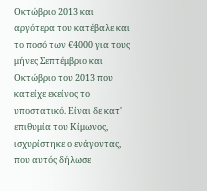Οκτώβριο 2013 και αργότερα του κατέβαλε και το ποσό των €4000 για τους μήνες Σεπτέμβριο και Οκτώβριο του 2013 που κατείχε εκείνος το υποστατικό. Είναι δε κατ' επιθυμία του Κίμωνος, ισχυρίστηκε ο ενάγοντας, που αυτός δήλωσε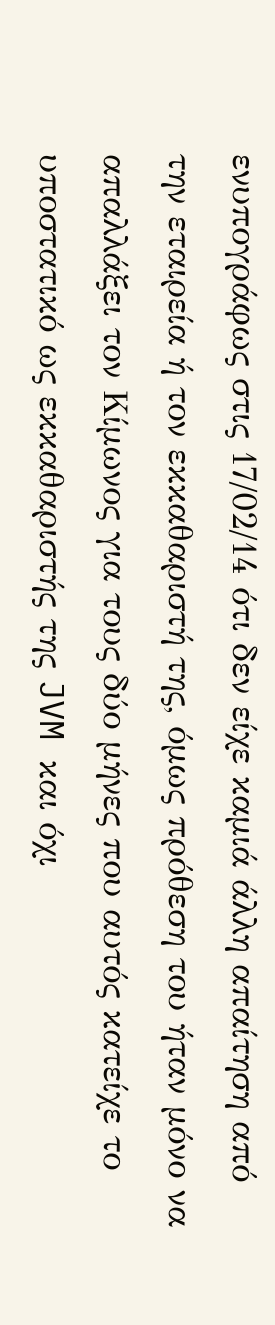ενυπογράφως στις 17/02/14 ότι δεν είχε καμιά άλλη απαίτηση από την εταιρεία ή τον εκκαθαριστή της, όμως πρόθεση του ήταν μόνο να απαλλάξει τον Κίμωνος για τους δύο μήνες που αυτός κατείχε το υποστατικό ως εκκαθαριστής της JVM και όχι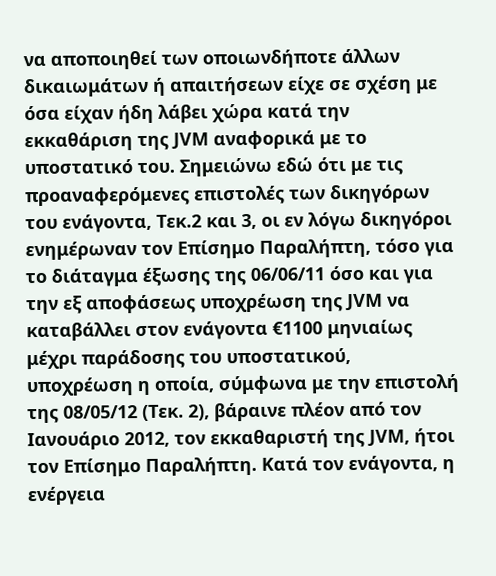να αποποιηθεί των οποιωνδήποτε άλλων δικαιωμάτων ή απαιτήσεων είχε σε σχέση με όσα είχαν ήδη λάβει χώρα κατά την εκκαθάριση της JVM αναφορικά με το υποστατικό του. Σημειώνω εδώ ότι με τις προαναφερόμενες επιστολές των δικηγόρων του ενάγοντα, Τεκ.2 και 3, οι εν λόγω δικηγόροι ενημέρωναν τον Επίσημο Παραλήπτη, τόσο για το διάταγμα έξωσης της 06/06/11 όσο και για την εξ αποφάσεως υποχρέωση της JVM να καταβάλλει στον ενάγοντα €1100 μηνιαίως μέχρι παράδοσης του υποστατικού, υποχρέωση η οποία, σύμφωνα με την επιστολή της 08/05/12 (Τεκ. 2), βάραινε πλέον από τον Ιανουάριο 2012, τον εκκαθαριστή της JVM, ήτοι τον Επίσημο Παραλήπτη. Κατά τον ενάγοντα, η ενέργεια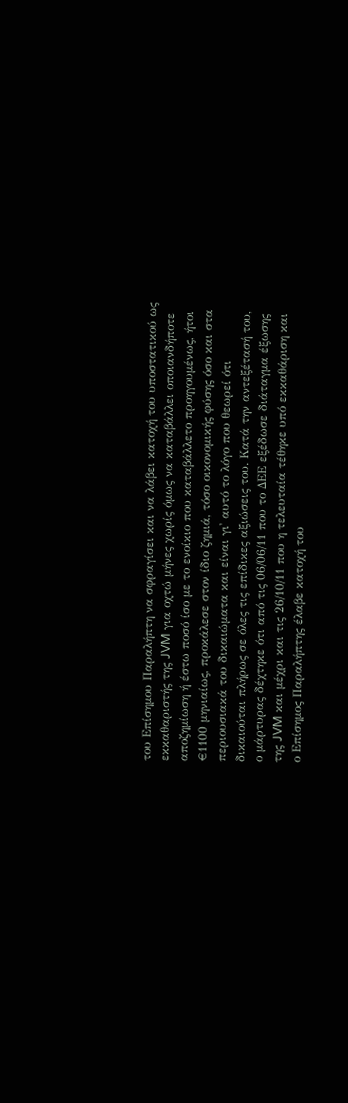του Επίσημου Παραλήπτη να σφραγίσει και να λάβει κατοχή του υποστατικού ως εκκαθαριστής της JVM για οχτώ μήνες χωρίς όμως να καταβάλλει οποιανδήποτε αποζημίωση ή έστω ποσό ίσο με το ενοίκιο που καταβάλλετο προηγουμένως, ήτοι €1100 μηνιαίως, προκάλεσε στον ίδιο ζημιά, τόσο οικονομικής φύσης όσο και στα περιουσιακά του δικαιώματα και είναι γι' αυτό το λόγο που θεωρεί ότι δικαιούται πλήρως σε όλες τις επίδικες αξιώσεις του. Κατά την αντεξέτασή του, ο μάρτυρας δέχτηκε ότι από τις 06/06/11 που το ΔΕΕ εξέδωσε διάταγμα έξωσης της JVM και μέχρι και τις 26/10/11 που η τελευταία τέθηκε υπό εκκαθάριση και ο Επίσημος Παραλήπτης έλαβε κατοχή του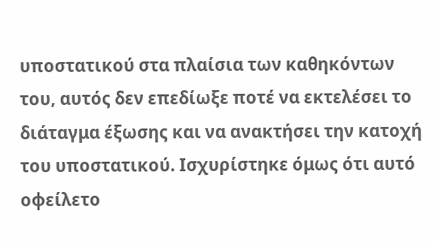υποστατικού στα πλαίσια των καθηκόντων του, αυτός δεν επεδίωξε ποτέ να εκτελέσει το διάταγμα έξωσης και να ανακτήσει την κατοχή του υποστατικού. Ισχυρίστηκε όμως ότι αυτό οφείλετο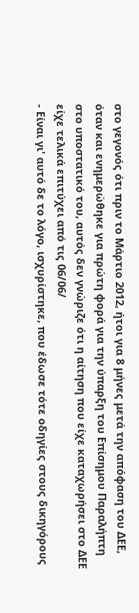στο γεγονός ότι πριν το Μάρτιο 2012, ήτοι για 8 μήνες μετά την απόφαση του ΔΕΕ, όταν και ενημερώθηκε για πρώτη φορά για την ύπαρξη του Επίσημου Παραλήπτη στο υποστατικό του, αυτός δεν γνώριζε ότι η αίτηση που είχε καταχωρήσει στο ΔΕΕ είχε τελικά επιτύχει από τις 06/06/
- Είναι γι' αυτό δε το λόγο, ισχυρίστηκε, που έδωσε τότε οδηγίες στους δικηγόρους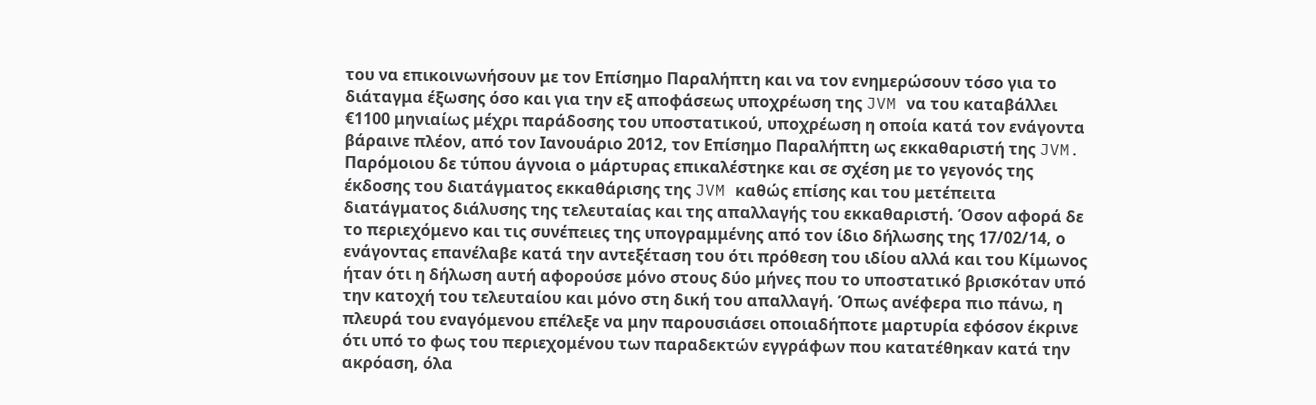του να επικοινωνήσουν με τον Επίσημο Παραλήπτη και να τον ενημερώσουν τόσο για το διάταγμα έξωσης όσο και για την εξ αποφάσεως υποχρέωση της JVM να του καταβάλλει €1100 μηνιαίως μέχρι παράδοσης του υποστατικού, υποχρέωση η οποία κατά τον ενάγοντα βάραινε πλέον, από τον Ιανουάριο 2012, τον Επίσημο Παραλήπτη ως εκκαθαριστή της JVM. Παρόμοιου δε τύπου άγνοια ο μάρτυρας επικαλέστηκε και σε σχέση με το γεγονός της έκδοσης του διατάγματος εκκαθάρισης της JVM καθώς επίσης και του μετέπειτα διατάγματος διάλυσης της τελευταίας και της απαλλαγής του εκκαθαριστή. Όσον αφορά δε το περιεχόμενο και τις συνέπειες της υπογραμμένης από τον ίδιο δήλωσης της 17/02/14, ο ενάγοντας επανέλαβε κατά την αντεξέταση του ότι πρόθεση του ιδίου αλλά και του Κίμωνος ήταν ότι η δήλωση αυτή αφορούσε μόνο στους δύο μήνες που το υποστατικό βρισκόταν υπό την κατοχή του τελευταίου και μόνο στη δική του απαλλαγή. Όπως ανέφερα πιο πάνω, η πλευρά του εναγόμενου επέλεξε να μην παρουσιάσει οποιαδήποτε μαρτυρία εφόσον έκρινε ότι υπό το φως του περιεχομένου των παραδεκτών εγγράφων που κατατέθηκαν κατά την ακρόαση, όλα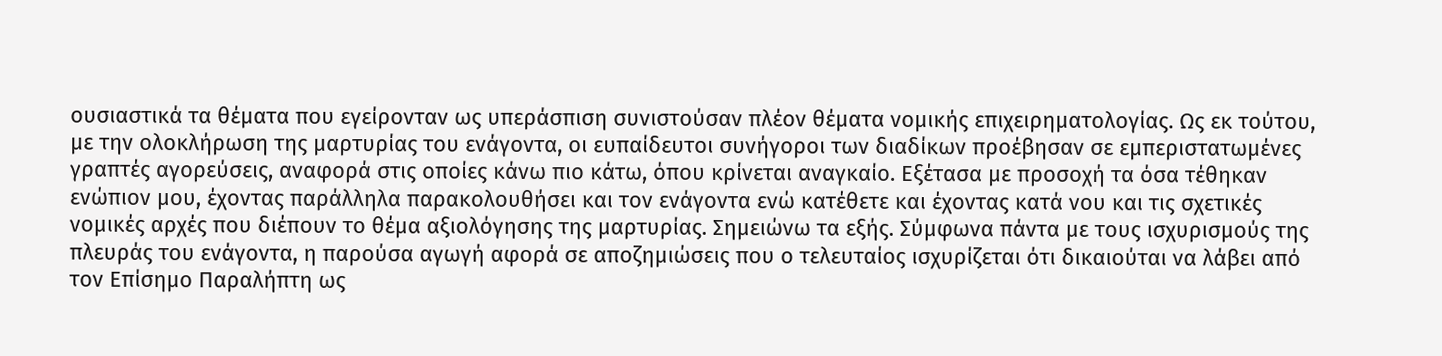ουσιαστικά τα θέματα που εγείρονταν ως υπεράσπιση συνιστούσαν πλέον θέματα νομικής επιχειρηματολογίας. Ως εκ τούτου, με την ολοκλήρωση της μαρτυρίας του ενάγοντα, οι ευπαίδευτοι συνήγοροι των διαδίκων προέβησαν σε εμπεριστατωμένες γραπτές αγορεύσεις, αναφορά στις οποίες κάνω πιο κάτω, όπου κρίνεται αναγκαίο. Εξέτασα με προσοχή τα όσα τέθηκαν ενώπιον μου, έχοντας παράλληλα παρακολουθήσει και τον ενάγοντα ενώ κατέθετε και έχοντας κατά νου και τις σχετικές νομικές αρχές που διέπουν το θέμα αξιολόγησης της μαρτυρίας. Σημειώνω τα εξής. Σύμφωνα πάντα με τους ισχυρισμούς της πλευράς του ενάγοντα, η παρούσα αγωγή αφορά σε αποζημιώσεις που ο τελευταίος ισχυρίζεται ότι δικαιούται να λάβει από τον Επίσημο Παραλήπτη ως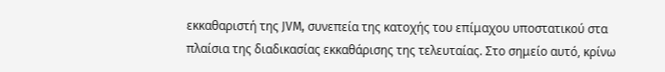εκκαθαριστή της JVM, συνεπεία της κατοχής του επίμαχου υποστατικού στα πλαίσια της διαδικασίας εκκαθάρισης της τελευταίας. Στο σημείο αυτό, κρίνω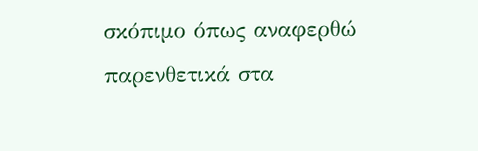σκόπιμο όπως αναφερθώ παρενθετικά στα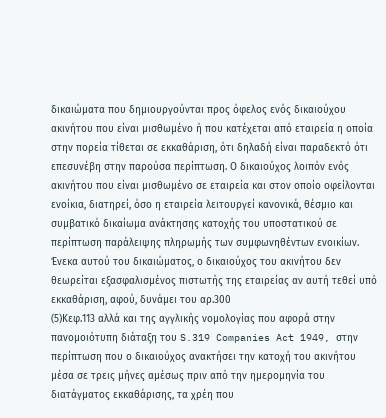δικαιώματα που δημιουργούνται προς όφελος ενός δικαιούχου ακινήτου που είναι μισθωμένο ή που κατέχεται από εταιρεία η οποία στην πορεία τίθεται σε εκκαθάριση, ότι δηλαδή είναι παραδεκτό ότι επεσυνέβη στην παρούσα περίπτωση. Ο δικαιούχος λοιπόν ενός ακινήτου που είναι μισθωμένο σε εταιρεία και στον οποίο οφείλονται ενοίκια, διατηρεί, όσο η εταιρεία λειτουργεί κανονικά, θέσμιο και συμβατικό δικαίωμα ανάκτησης κατοχής του υποστατικού σε περίπτωση παράλειψης πληρωμής των συμφωνηθέντων ενοικίων. Ένεκα αυτού του δικαιώματος, ο δικαιούχος του ακινήτου δεν θεωρείται εξασφαλισμένος πιστωτής της εταιρείας αν αυτή τεθεί υπό εκκαθάριση, αφού, δυνάμει του αρ.300
(5)Κεφ.113 αλλά και της αγγλικής νομολογίας που αφορά στην πανομοιότυπη διάταξη του S.319 Companies Act 1949, στην περίπτωση που ο δικαιούχος ανακτήσει την κατοχή του ακινήτου μέσα σε τρεις μήνες αμέσως πριν από την ημερομηνία του διατάγματος εκκαθάρισης, τα χρέη που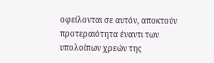οφείλονται σε αυτόν, αποκτούν προτεραιότητα έναντι των υπολοίπων χρεών της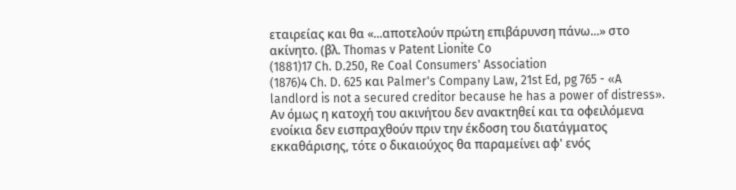εταιρείας και θα «...αποτελούν πρώτη επιβάρυνση πάνω...» στο ακίνητο. (βλ. Thomas v Patent Lionite Co
(1881)17 Ch. D.250, Re Coal Consumers' Association
(1876)4 Ch. D. 625 και Palmer's Company Law, 21st Ed, pg 765 - «A landlord is not a secured creditor because he has a power of distress». Αν όμως η κατοχή του ακινήτου δεν ανακτηθεί και τα οφειλόμενα ενοίκια δεν εισπραχθούν πριν την έκδοση του διατάγματος εκκαθάρισης, τότε ο δικαιούχος θα παραμείνει αφ' ενός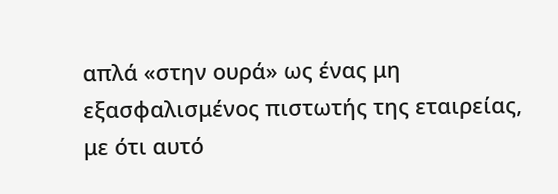απλά «στην ουρά» ως ένας μη εξασφαλισμένος πιστωτής της εταιρείας, με ότι αυτό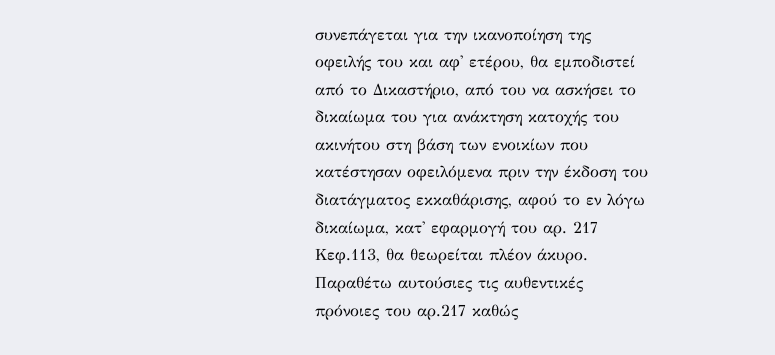συνεπάγεται για την ικανοποίηση της οφειλής του και αφ' ετέρου, θα εμποδιστεί από το Δικαστήριο, από του να ασκήσει το δικαίωμα του για ανάκτηση κατοχής του ακινήτου στη βάση των ενοικίων που κατέστησαν οφειλόμενα πριν την έκδοση του διατάγματος εκκαθάρισης, αφού το εν λόγω δικαίωμα, κατ' εφαρμογή του αρ. 217 Κεφ.113, θα θεωρείται πλέον άκυρο. Παραθέτω αυτούσιες τις αυθεντικές πρόνοιες του αρ.217 καθώς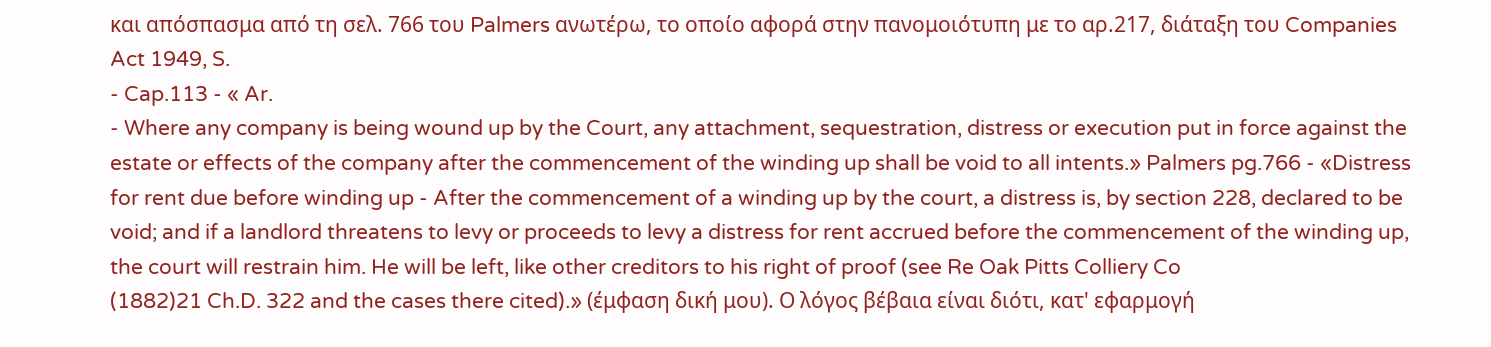και απόσπασμα από τη σελ. 766 του Palmers ανωτέρω, το οποίο αφορά στην πανομοιότυπη με το αρ.217, διάταξη του Companies Act 1949, S.
- Cap.113 - « Ar.
- Where any company is being wound up by the Court, any attachment, sequestration, distress or execution put in force against the estate or effects of the company after the commencement of the winding up shall be void to all intents.» Palmers pg.766 - «Distress for rent due before winding up - After the commencement of a winding up by the court, a distress is, by section 228, declared to be void; and if a landlord threatens to levy or proceeds to levy a distress for rent accrued before the commencement of the winding up, the court will restrain him. He will be left, like other creditors to his right of proof (see Re Oak Pitts Colliery Co
(1882)21 Ch.D. 322 and the cases there cited).» (έμφαση δική μου). Ο λόγος βέβαια είναι διότι, κατ' εφαρμογή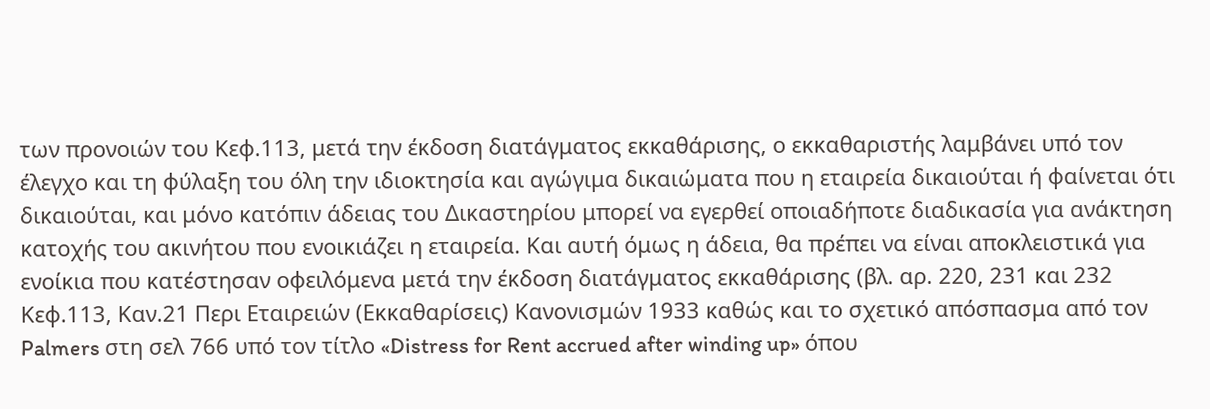των προνοιών του Κεφ.113, μετά την έκδοση διατάγματος εκκαθάρισης, ο εκκαθαριστής λαμβάνει υπό τον έλεγχο και τη φύλαξη του όλη την ιδιοκτησία και αγώγιμα δικαιώματα που η εταιρεία δικαιούται ή φαίνεται ότι δικαιούται, και μόνο κατόπιν άδειας του Δικαστηρίου μπορεί να εγερθεί οποιαδήποτε διαδικασία για ανάκτηση κατοχής του ακινήτου που ενοικιάζει η εταιρεία. Και αυτή όμως η άδεια, θα πρέπει να είναι αποκλειστικά για ενοίκια που κατέστησαν οφειλόμενα μετά την έκδοση διατάγματος εκκαθάρισης (βλ. αρ. 220, 231 και 232 Κεφ.113, Καν.21 Περι Εταιρειών (Εκκαθαρίσεις) Κανονισμών 1933 καθώς και το σχετικό απόσπασμα από τον Palmers στη σελ 766 υπό τον τίτλο «Distress for Rent accrued after winding up» όπου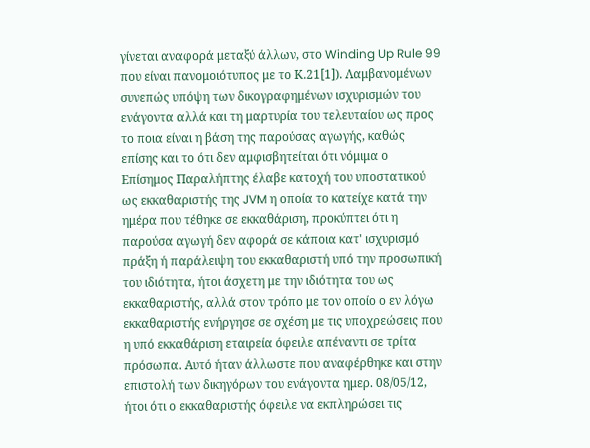γίνεται αναφορά μεταξύ άλλων, στο Winding Up Rule 99 που είναι πανομοιότυπος με το Κ.21[1]). Λαμβανομένων συνεπώς υπόψη των δικογραφημένων ισχυρισμών του ενάγοντα αλλά και τη μαρτυρία του τελευταίου ως προς το ποια είναι η βάση της παρούσας αγωγής, καθώς επίσης και το ότι δεν αμφισβητείται ότι νόμιμα ο Επίσημος Παραλήπτης έλαβε κατοχή του υποστατικού ως εκκαθαριστής της JVM η οποία το κατείχε κατά την ημέρα που τέθηκε σε εκκαθάριση, προκύπτει ότι η παρούσα αγωγή δεν αφορά σε κάποια κατ' ισχυρισμό πράξη ή παράλειψη του εκκαθαριστή υπό την προσωπική του ιδιότητα, ήτοι άσχετη με την ιδιότητα του ως εκκαθαριστής, αλλά στον τρόπο με τον οποίο ο εν λόγω εκκαθαριστής ενήργησε σε σχέση με τις υποχρεώσεις που η υπό εκκαθάριση εταιρεία όφειλε απέναντι σε τρίτα πρόσωπα. Αυτό ήταν άλλωστε που αναφέρθηκε και στην επιστολή των δικηγόρων του ενάγοντα ημερ. 08/05/12, ήτοι ότι ο εκκαθαριστής όφειλε να εκπληρώσει τις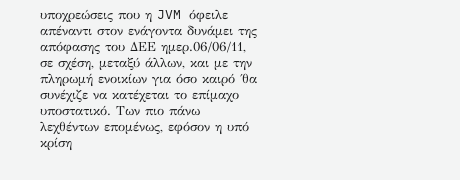υποχρεώσεις που η JVM όφειλε απέναντι στον ενάγοντα δυνάμει της απόφασης του ΔΕΕ ημερ.06/06/11, σε σχέση, μεταξύ άλλων, και με την πληρωμή ενοικίων για όσο καιρό ΄θα συνέχιζε να κατέχεται το επίμαχο υποστατικό. Των πιο πάνω λεχθέντων επομένως, εφόσον η υπό κρίση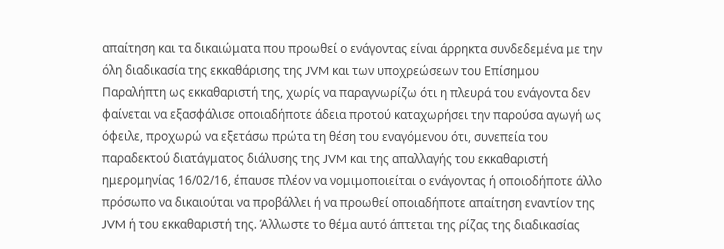απαίτηση και τα δικαιώματα που προωθεί ο ενάγοντας είναι άρρηκτα συνδεδεμένα με την όλη διαδικασία της εκκαθάρισης της JVM και των υποχρεώσεων του Επίσημου Παραλήπτη ως εκκαθαριστή της, χωρίς να παραγνωρίζω ότι η πλευρά του ενάγοντα δεν φαίνεται να εξασφάλισε οποιαδήποτε άδεια προτού καταχωρήσει την παρούσα αγωγή ως όφειλε, προχωρώ να εξετάσω πρώτα τη θέση του εναγόμενου ότι, συνεπεία του παραδεκτού διατάγματος διάλυσης της JVM και της απαλλαγής του εκκαθαριστή ημερομηνίας 16/02/16, έπαυσε πλέον να νομιμοποιείται ο ενάγοντας ή οποιοδήποτε άλλο πρόσωπο να δικαιούται να προβάλλει ή να προωθεί οποιαδήποτε απαίτηση εναντίον της JVM ή του εκκαθαριστή της. Άλλωστε το θέμα αυτό άπτεται της ρίζας της διαδικασίας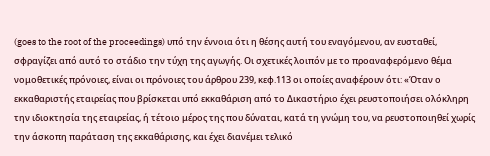(goes to the root of the proceedings) υπό την έννοια ότι η θέσης αυτή του εναγόμενου, αν ευσταθεί, σφραγίζει από αυτό το στάδιο την τύχη της αγωγής. Οι σχετικές λοιπόν με το προαναφερόμενο θέμα νομοθετικές πρόνοιες, είναι οι πρόνοιες του άρθρου 239, κεφ.113 οι οποίες αναφέρουν ότι: «Όταν ο εκκαθαριστής εταιρείας που βρίσκεται υπό εκκαθάριση από το Δικαστήριο έχει ρευστοποιήσει ολόκληρη την ιδιοκτησία της εταιρείας, ή τέτοιο μέρος της που δύναται, κατά τη γνώμη του, να ρευστοποιηθεί χωρίς την άσκοπη παράταση της εκκαθάρισης, και έχει διανέμει τελικό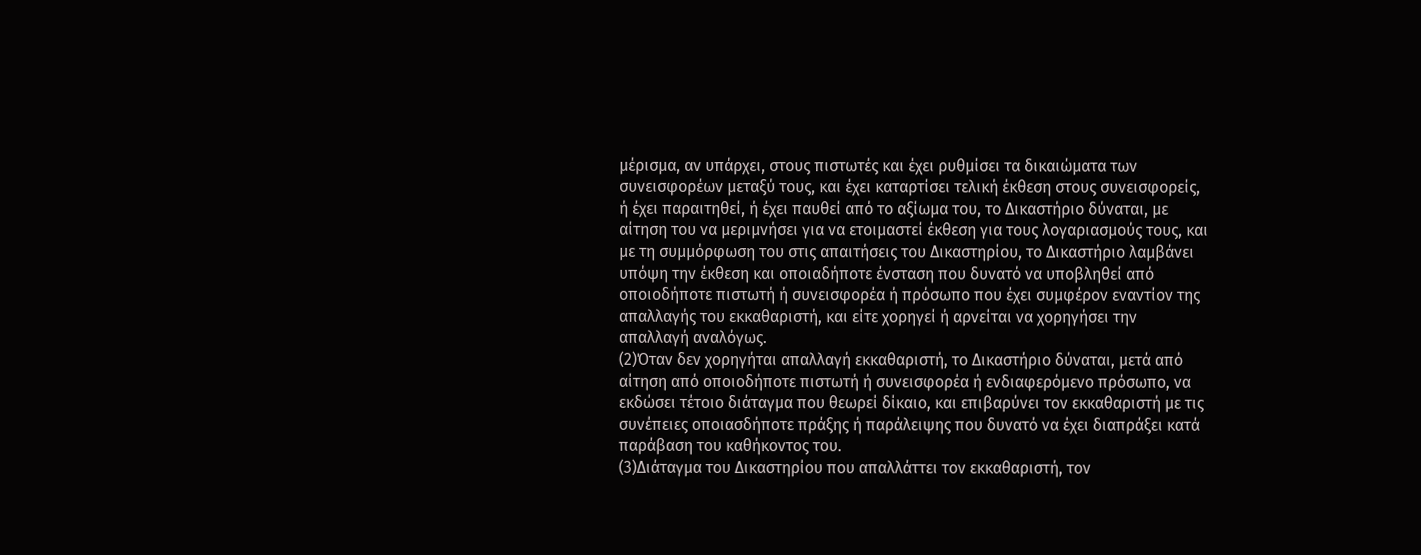μέρισμα, αν υπάρχει, στους πιστωτές και έχει ρυθμίσει τα δικαιώματα των συνεισφορέων μεταξύ τους, και έχει καταρτίσει τελική έκθεση στους συνεισφορείς, ή έχει παραιτηθεί, ή έχει παυθεί από το αξίωμα του, το Δικαστήριο δύναται, με αίτηση του να μεριμνήσει για να ετοιμαστεί έκθεση για τους λογαριασμούς τους, και με τη συμμόρφωση του στις απαιτήσεις του Δικαστηρίου, το Δικαστήριο λαμβάνει υπόψη την έκθεση και οποιαδήποτε ένσταση που δυνατό να υποβληθεί από οποιοδήποτε πιστωτή ή συνεισφορέα ή πρόσωπο που έχει συμφέρον εναντίον της απαλλαγής του εκκαθαριστή, και είτε χορηγεί ή αρνείται να χορηγήσει την απαλλαγή αναλόγως.
(2)Όταν δεν χορηγήται απαλλαγή εκκαθαριστή, το Δικαστήριο δύναται, μετά από αίτηση από οποιοδήποτε πιστωτή ή συνεισφορέα ή ενδιαφερόμενο πρόσωπο, να εκδώσει τέτοιο διάταγμα που θεωρεί δίκαιο, και επιβαρύνει τον εκκαθαριστή με τις συνέπειες οποιασδήποτε πράξης ή παράλειψης που δυνατό να έχει διαπράξει κατά παράβαση του καθήκοντος του.
(3)Διάταγμα του Δικαστηρίου που απαλλάττει τον εκκαθαριστή, τον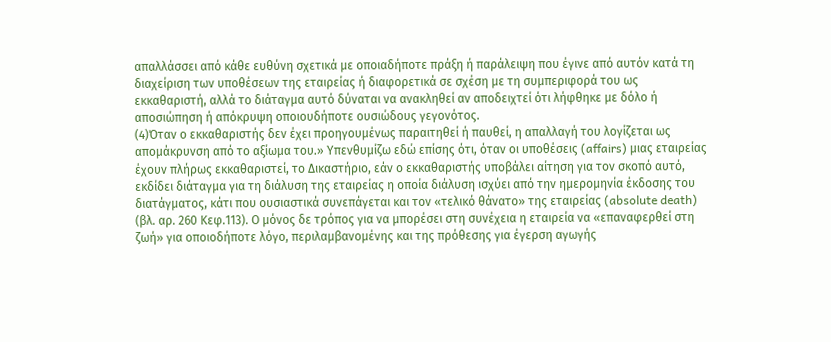απαλλάσσει από κάθε ευθύνη σχετικά με οποιαδήποτε πράξη ή παράλειψη που έγινε από αυτόν κατά τη διαχείριση των υποθέσεων της εταιρείας ή διαφορετικά σε σχέση με τη συμπεριφορά του ως εκκαθαριστή, αλλά το διάταγμα αυτό δύναται να ανακληθεί αν αποδειχτεί ότι λήφθηκε με δόλο ή αποσιώπηση ή απόκρυψη οποιουδήποτε ουσιώδους γεγονότος.
(4)Όταν ο εκκαθαριστής δεν έχει προηγουμένως παραιτηθεί ή παυθεί, η απαλλαγή του λογίζεται ως απομάκρυνση από το αξίωμα του.» Υπενθυμίζω εδώ επίσης ότι, όταν οι υποθέσεις (affairs) μιας εταιρείας έχουν πλήρως εκκαθαριστεί, το Δικαστήριο, εάν ο εκκαθαριστής υποβάλει αίτηση για τον σκοπό αυτό, εκδίδει διάταγμα για τη διάλυση της εταιρείας η οποία διάλυση ισχύει από την ημερομηνία έκδοσης του διατάγματος, κάτι που ουσιαστικά συνεπάγεται και τον «τελικό θάνατο» της εταιρείας (absolute death) (βλ. αρ. 260 Κεφ.113). Ο μόνος δε τρόπος για να μπορέσει στη συνέχεια η εταιρεία να «επαναφερθεί στη ζωή» για οποιοδήποτε λόγο, περιλαμβανομένης και της πρόθεσης για έγερση αγωγής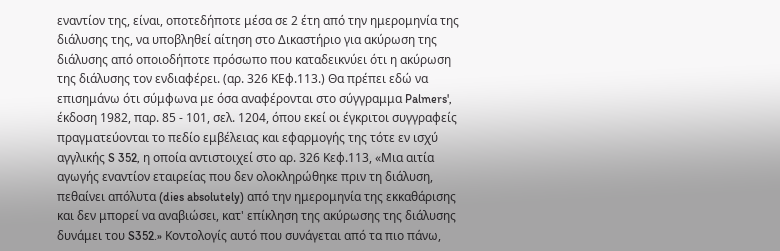εναντίον της, είναι, οποτεδήποτε μέσα σε 2 έτη από την ημερομηνία της διάλυσης της, να υποβληθεί αίτηση στο Δικαστήριο για ακύρωση της διάλυσης από οποιοδήποτε πρόσωπο που καταδεικνύει ότι η ακύρωση της διάλυσης τον ενδιαφέρει. (αρ. 326 ΚΕφ.113.) Θα πρέπει εδώ να επισημάνω ότι σύμφωνα με όσα αναφέρονται στο σύγγραμμα Palmers', έκδοση 1982, παρ. 85 - 101, σελ. 1204, όπου εκεί οι έγκριτοι συγγραφείς πραγματεύονται το πεδίο εμβέλειας και εφαρμογής της τότε εν ισχύ αγγλικής S 352, η οποία αντιστοιχεί στο αρ. 326 Κεφ.113, «Μια αιτία αγωγής εναντίον εταιρείας που δεν ολοκληρώθηκε πριν τη διάλυση, πεθαίνει απόλυτα (dies absolutely) από την ημερομηνία της εκκαθάρισης και δεν μπορεί να αναβιώσει, κατ' επίκληση της ακύρωσης της διάλυσης δυνάμει του S352.» Κοντολογίς αυτό που συνάγεται από τα πιο πάνω,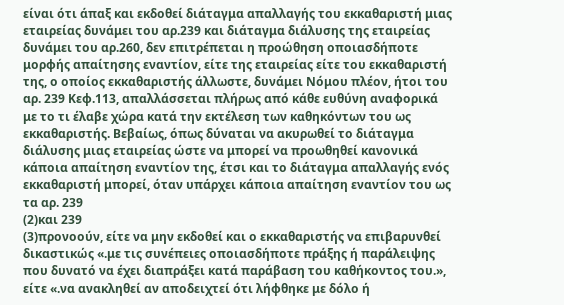είναι ότι άπαξ και εκδοθεί διάταγμα απαλλαγής του εκκαθαριστή μιας εταιρείας δυνάμει του αρ.239 και διάταγμα διάλυσης της εταιρείας δυνάμει του αρ.260, δεν επιτρέπεται η προώθηση οποιασδήποτε μορφής απαίτησης εναντίον, είτε της εταιρείας είτε του εκκαθαριστή της, ο οποίος εκκαθαριστής άλλωστε, δυνάμει Νόμου πλέον, ήτοι του αρ. 239 Κεφ.113, απαλλάσσεται πλήρως από κάθε ευθύνη αναφορικά με το τι έλαβε χώρα κατά την εκτέλεση των καθηκόντων του ως εκκαθαριστής. Βεβαίως, όπως δύναται να ακυρωθεί το διάταγμα διάλυσης μιας εταιρείας ώστε να μπορεί να προωθηθεί κανονικά κάποια απαίτηση εναντίον της, έτσι και το διάταγμα απαλλαγής ενός εκκαθαριστή μπορεί, όταν υπάρχει κάποια απαίτηση εναντίον του ως τα αρ. 239
(2)και 239
(3)προνοούν, είτε να μην εκδοθεί και ο εκκαθαριστής να επιβαρυνθεί δικαστικώς «.με τις συνέπειες οποιασδήποτε πράξης ή παράλειψης που δυνατό να έχει διαπράξει κατά παράβαση του καθήκοντος του.», είτε «.να ανακληθεί αν αποδειχτεί ότι λήφθηκε με δόλο ή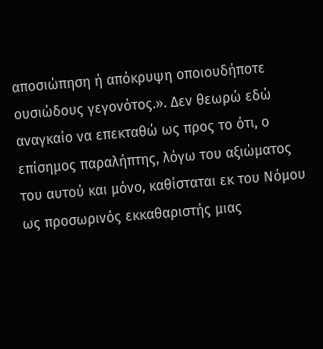αποσιώπηση ή απόκρυψη οποιουδήποτε ουσιώδους γεγονότος.». Δεν θεωρώ εδώ αναγκαίο να επεκταθώ ως προς το ότι, ο επίσημος παραλήπτης, λόγω του αξιώματος του αυτού και μόνο, καθίσταται εκ του Νόμου ως προσωρινός εκκαθαριστής μιας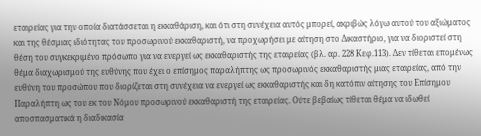εταιρείας για την οποία διατάσσεται η εκκαθάριση, και ότι στη συνέχεια αυτός μπορεί, ακριβώς λόγω αυτού του αξιώματος και της θέσμιας ιδιότητας του προσωρινού εκκαθαριστή, να προχωρήσει με αίτηση στο Δικαστήριο, για να διοριστεί στη θέση του συγκεκριμένο πρόσωπο για να ενεργεί ως εκκαθαριστής της εταιρείας (βλ. αρ. 228 Κεφ.113). Δεν τίθεται επομένως θέμα διαχωρισμού της ευθύνης που έχει ο επίσημος παραλήπτης ως προσωρινός εκκαθαριστής μιας εταιρείας, από την ευθύνη του προσώπου που διορίζεται στη συνέχεια να ενεργεί ως εκκαθαριστής και δη κατόπιν αίτησης του Επίσημου Παραλήπτη ως του εκ του Νόμου προσωρινού εκκαθαριστή της εταιρείας. Ούτε βεβαίως τίθεται θέμα να ιδωθεί αποσπασματικά η διαδικασία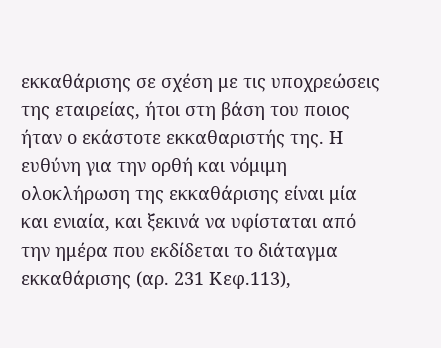εκκαθάρισης σε σχέση με τις υποχρεώσεις της εταιρείας, ήτοι στη βάση του ποιος ήταν ο εκάστοτε εκκαθαριστής της. Η ευθύνη για την ορθή και νόμιμη ολοκλήρωση της εκκαθάρισης είναι μία και ενιαία, και ξεκινά να υφίσταται από την ημέρα που εκδίδεται το διάταγμα εκκαθάρισης (αρ. 231 Κεφ.113),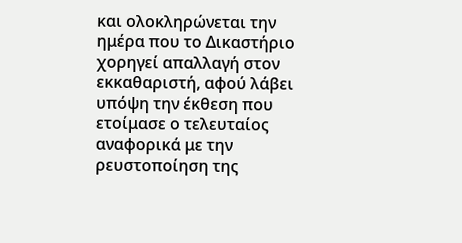και ολοκληρώνεται την ημέρα που το Δικαστήριο χορηγεί απαλλαγή στον εκκαθαριστή, αφού λάβει υπόψη την έκθεση που ετοίμασε ο τελευταίος αναφορικά με την ρευστοποίηση της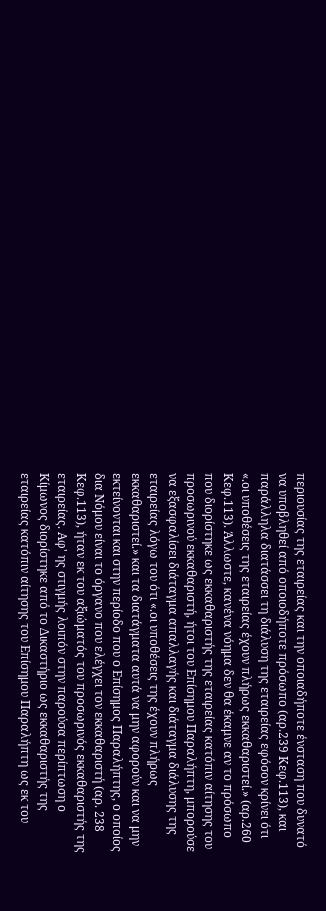περιουσίας της εταιρείας και την οποιαδήποτε ένσταση που δυνατό να υποβληθεί από οποιοδήποτε πρόσωπο (αρ.239 Κεφ.113), και παράλληλα διατάσσει τη διάλυση της εταιρείας εφόσον κρίνει ότι «.οι υποθέσεις της εταιρείας έχουν πλήρως εκκαθαριστεί.» (αρ.260 Κεφ.113). Άλλωστε, κανένα νόημα δεν θα έκαμνε αν το πρόσωπο που διορίστηκε ως εκκαθαριστής της εταιρείας κατόπιν αίτησης του προσωρινού εκκαθαριστή, ήτοι του Επίσημου Παραλήπτη, μπορούσε να εξασφαλίσει διάταγμα απαλλαγής και διάταγμα διάλυσης της εταιρείας λόγω του ότι «.οι υποθέσεις της έχουν πλήρως εκκαθαριστεί.» και τα διατάγματα αυτά να μην αφορούν και να μην εκτείνονται και στην περίοδο που ο Επίσημος Παραλήπτης, ο οποίος δια Νόμου είναι το όργανο που ελέγχει τον εκκαθαριστή (αρ. 238 Κεφ.113), ήταν εκ του αξιώματός του προσωρινός εκκαθαριστής της εταιρείας. Αφ' ης στιγμής λοιπόν στην παρούσα περίπτωση ο Κίμωνος διορίστηκε από το Δικαστήριο ως εκκαθαριστής της εταιρείας κατόπιν αίτησης του Επίσημου Παραλήπτη ως εκ του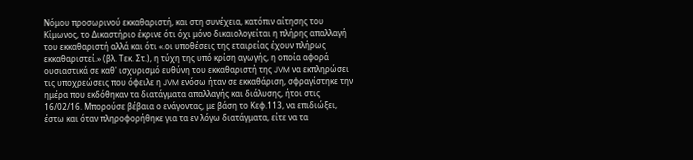Νόμου προσωρινού εκκαθαριστή, και στη συνέχεια, κατόπιν αίτησης του Κίμωνος, το Δικαστήριο έκρινε ότι όχι μόνο δικαιολογείται η πλήρης απαλλαγή του εκκαθαριστή αλλά και ότι «.οι υποθέσεις της εταιρείας έχουν πλήρως εκκαθαριστεί.» (βλ. Τεκ. Στ.), η τύχη της υπό κρίση αγωγής, η οποία αφορά ουσιαστικά σε καθ' ισχυρισμό ευθύνη του εκκαθαριστή της JVM να εκπληρώσει τις υποχρεώσεις που όφειλε η JVM ενόσω ήταν σε εκκαθάριση, σφραγίστηκε την ημέρα που εκδόθηκαν τα διατάγματα απαλλαγής και διάλυσης, ήτοι στις 16/02/16. Μπορούσε βέβαια ο ενάγοντας, με βάση το Κεφ.113, να επιδιώξει, έστω και όταν πληροφορήθηκε για τα εν λόγω διατάγματα, είτε να τα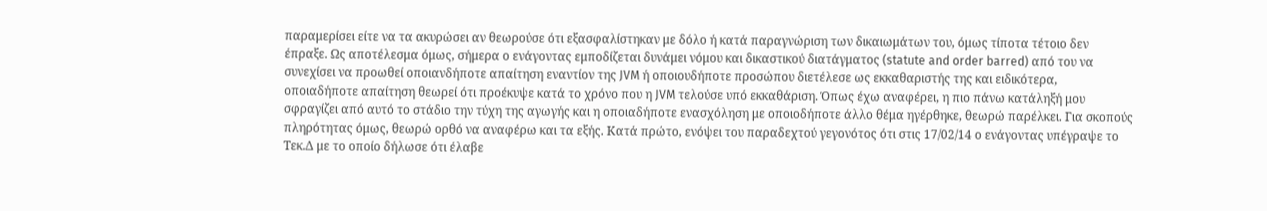παραμερίσει είτε να τα ακυρώσει αν θεωρούσε ότι εξασφαλίστηκαν με δόλο ή κατά παραγνώριση των δικαιωμάτων του, όμως τίποτα τέτοιο δεν έπραξε. Ως αποτέλεσμα όμως, σήμερα ο ενάγοντας εμποδίζεται δυνάμει νόμου και δικαστικού διατάγματος (statute and order barred) από του να συνεχίσει να προωθεί οποιανδήποτε απαίτηση εναντίον της JVM ή οποιουδήποτε προσώπου διετέλεσε ως εκκαθαριστής της και ειδικότερα, οποιαδήποτε απαίτηση θεωρεί ότι προέκυψε κατά το χρόνο που η JVM τελούσε υπό εκκαθάριση. Όπως έχω αναφέρει, η πιο πάνω κατάληξή μου σφραγίζει από αυτό το στάδιο την τύχη της αγωγής και η οποιαδήποτε ενασχόληση με οποιοδήποτε άλλο θέμα ηγέρθηκε, θεωρώ παρέλκει. Για σκοπούς πληρότητας όμως, θεωρώ ορθό να αναφέρω και τα εξής. Κατά πρώτο, ενόψει του παραδεχτού γεγονότος ότι στις 17/02/14 ο ενάγοντας υπέγραψε το Τεκ.Δ με το οποίο δήλωσε ότι έλαβε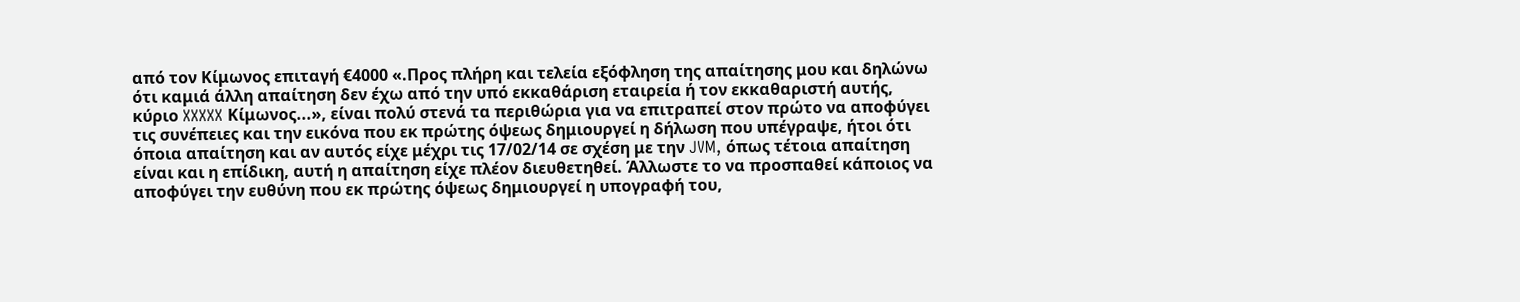από τον Κίμωνος επιταγή €4000 «.Προς πλήρη και τελεία εξόφληση της απαίτησης μου και δηλώνω ότι καμιά άλλη απαίτηση δεν έχω από την υπό εκκαθάριση εταιρεία ή τον εκκαθαριστή αυτής, κύριο XXXXX Κίμωνος...», είναι πολύ στενά τα περιθώρια για να επιτραπεί στον πρώτο να αποφύγει τις συνέπειες και την εικόνα που εκ πρώτης όψεως δημιουργεί η δήλωση που υπέγραψε, ήτοι ότι όποια απαίτηση και αν αυτός είχε μέχρι τις 17/02/14 σε σχέση με την JVM, όπως τέτοια απαίτηση είναι και η επίδικη, αυτή η απαίτηση είχε πλέον διευθετηθεί. Άλλωστε το να προσπαθεί κάποιος να αποφύγει την ευθύνη που εκ πρώτης όψεως δημιουργεί η υπογραφή του,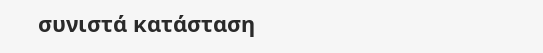συνιστά κατάσταση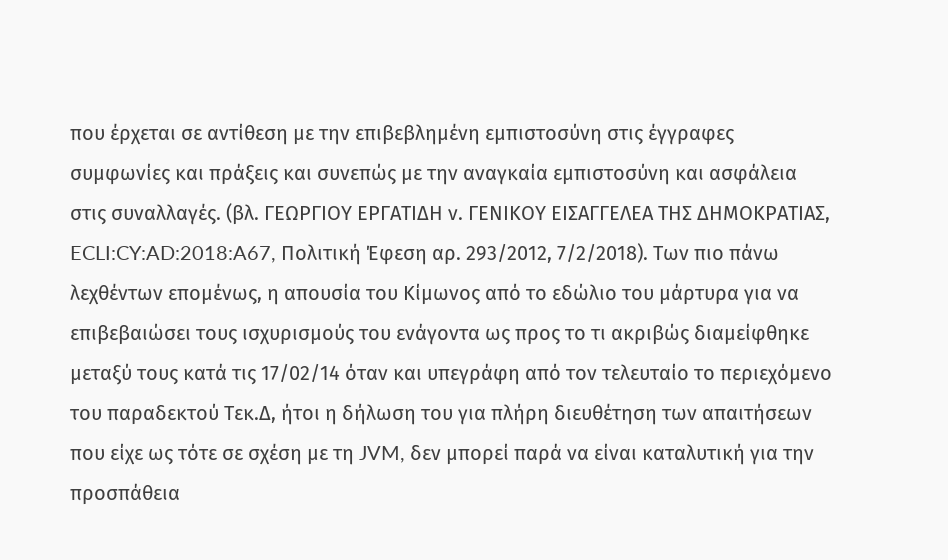που έρχεται σε αντίθεση με την επιβεβλημένη εμπιστοσύνη στις έγγραφες συμφωνίες και πράξεις και συνεπώς με την αναγκαία εμπιστοσύνη και ασφάλεια στις συναλλαγές. (βλ. ΓΕΩΡΓΙΟΥ ΕΡΓΑΤΙΔΗ ν. ΓΕΝΙΚΟΥ ΕΙΣΑΓΓΕΛΕΑ ΤΗΣ ΔΗΜΟΚΡΑΤΙΑΣ, ECLI:CY:AD:2018:A67, Πολιτική Έφεση αρ. 293/2012, 7/2/2018). Των πιο πάνω λεχθέντων επομένως, η απουσία του Κίμωνος από το εδώλιο του μάρτυρα για να επιβεβαιώσει τους ισχυρισμούς του ενάγοντα ως προς το τι ακριβώς διαμείφθηκε μεταξύ τους κατά τις 17/02/14 όταν και υπεγράφη από τον τελευταίο το περιεχόμενο του παραδεκτού Τεκ.Δ, ήτοι η δήλωση του για πλήρη διευθέτηση των απαιτήσεων που είχε ως τότε σε σχέση με τη JVM, δεν μπορεί παρά να είναι καταλυτική για την προσπάθεια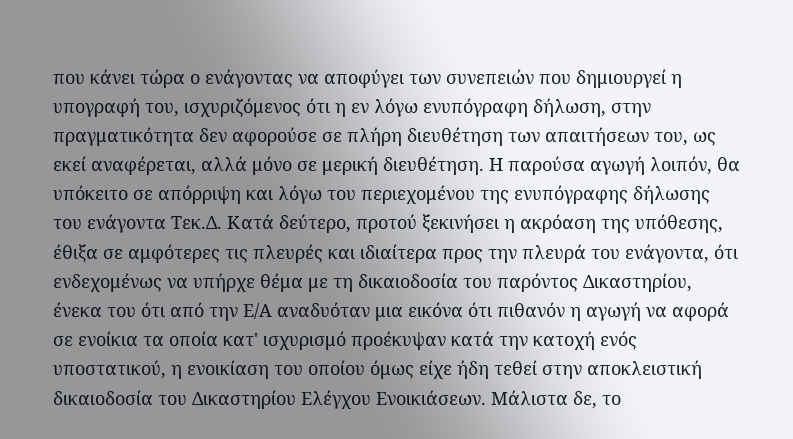που κάνει τώρα ο ενάγοντας να αποφύγει των συνεπειών που δημιουργεί η υπογραφή του, ισχυριζόμενος ότι η εν λόγω ενυπόγραφη δήλωση, στην πραγματικότητα δεν αφορούσε σε πλήρη διευθέτηση των απαιτήσεων του, ως εκεί αναφέρεται, αλλά μόνο σε μερική διευθέτηση. Η παρούσα αγωγή λοιπόν, θα υπόκειτο σε απόρριψη και λόγω του περιεχομένου της ενυπόγραφης δήλωσης του ενάγοντα Τεκ.Δ. Κατά δεύτερο, προτού ξεκινήσει η ακρόαση της υπόθεσης, έθιξα σε αμφότερες τις πλευρές και ιδιαίτερα προς την πλευρά του ενάγοντα, ότι ενδεχομένως να υπήρχε θέμα με τη δικαιοδοσία του παρόντος Δικαστηρίου, ένεκα του ότι από την Ε/Α αναδυόταν μια εικόνα ότι πιθανόν η αγωγή να αφορά σε ενοίκια τα οποία κατ' ισχυρισμό προέκυψαν κατά την κατοχή ενός υποστατικού, η ενοικίαση του οποίου όμως είχε ήδη τεθεί στην αποκλειστική δικαιοδοσία του Δικαστηρίου Ελέγχου Ενοικιάσεων. Μάλιστα δε, το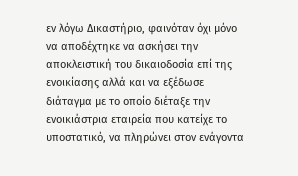εν λόγω Δικαστήριο, φαινόταν όχι μόνο να αποδέχτηκε να ασκήσει την αποκλειστική του δικαιοδοσία επί της ενοικίασης αλλά και να εξέδωσε διάταγμα με το οποίο διέταξε την ενοικιάστρια εταιρεία που κατείχε το υποστατικό, να πληρώνει στον ενάγοντα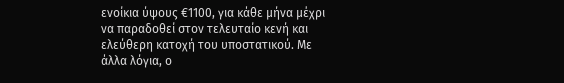ενοίκια ύψους €1100, για κάθε μήνα μέχρι να παραδοθεί στον τελευταίο κενή και ελεύθερη κατοχή του υποστατικού. Με άλλα λόγια, ο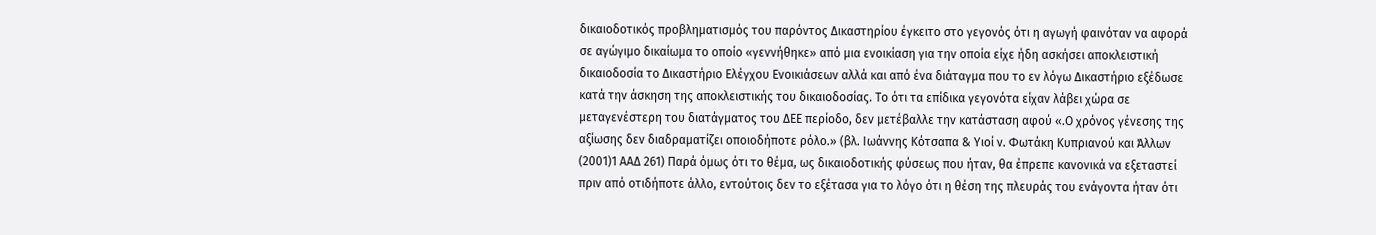δικαιοδοτικός προβληματισμός του παρόντος Δικαστηρίου έγκειτο στο γεγονός ότι η αγωγή φαινόταν να αφορά σε αγώγιμο δικαίωμα το οποίο «γεννήθηκε» από μια ενοικίαση για την οποία είχε ήδη ασκήσει αποκλειστική δικαιοδοσία το Δικαστήριο Ελέγχου Ενοικιάσεων αλλά και από ένα διάταγμα που το εν λόγω Δικαστήριο εξέδωσε κατά την άσκηση της αποκλειστικής του δικαιοδοσίας. Το ότι τα επίδικα γεγονότα είχαν λάβει χώρα σε μεταγενέστερη του διατάγματος του ΔΕΕ περίοδο, δεν μετέβαλλε την κατάσταση αφού «.Ο χρόνος γένεσης της αξίωσης δεν διαδραματίζει οποιοδήποτε ρόλο.» (βλ. Iωάννης Kότσαπα & Yιοί ν. Φωτάκη Kυπριανού και Άλλων
(2001)1 ΑΑΔ 261) Παρά όμως ότι το θέμα, ως δικαιοδοτικής φύσεως που ήταν, θα έπρεπε κανονικά να εξεταστεί πριν από οτιδήποτε άλλο, εντούτοις δεν το εξέτασα για το λόγο ότι η θέση της πλευράς του ενάγοντα ήταν ότι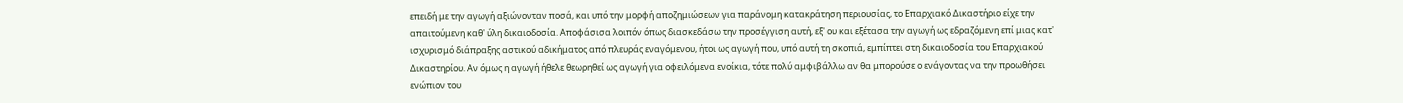επειδή με την αγωγή αξιώνονταν ποσά, και υπό την μορφή αποζημιώσεων για παράνομη κατακράτηση περιουσίας, το Επαρχιακό Δικαστήριο είχε την απαιτούμενη καθ' ύλη δικαιοδοσία. Αποφάσισα λοιπόν όπως διασκεδάσω την προσέγγιση αυτή, εξ' ου και εξέτασα την αγωγή ως εδραζόμενη επί μιας κατ' ισχυρισμό διάπραξης αστικού αδικήματος από πλευράς εναγόμενου, ήτοι ως αγωγή που, υπό αυτή τη σκοπιά, εμπίπτει στη δικαιοδοσία του Επαρχιακού Δικαστηρίου. Αν όμως η αγωγή ήθελε θεωρηθεί ως αγωγή για οφειλόμενα ενοίκια, τότε πολύ αμφιβάλλω αν θα μπορούσε ο ενάγοντας να την προωθήσει ενώπιον του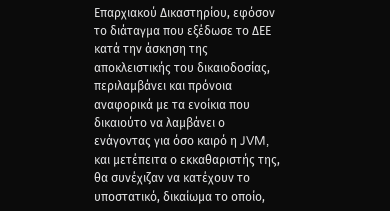Επαρχιακού Δικαστηρίου, εφόσον το διάταγμα που εξέδωσε το ΔΕΕ κατά την άσκηση της αποκλειστικής του δικαιοδοσίας, περιλαμβάνει και πρόνοια αναφορικά με τα ενοίκια που δικαιούτο να λαμβάνει ο ενάγοντας για όσο καιρό η JVM, και μετέπειτα ο εκκαθαριστής της, θα συνέχιζαν να κατέχουν το υποστατικό, δικαίωμα το οποίο,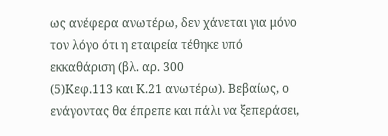ως ανέφερα ανωτέρω, δεν χάνεται για μόνο τον λόγο ότι η εταιρεία τέθηκε υπό εκκαθάριση (βλ. αρ. 300
(5)Κεφ.113 και Κ.21 ανωτέρω). Βεβαίως, ο ενάγοντας θα έπρεπε και πάλι να ξεπεράσει,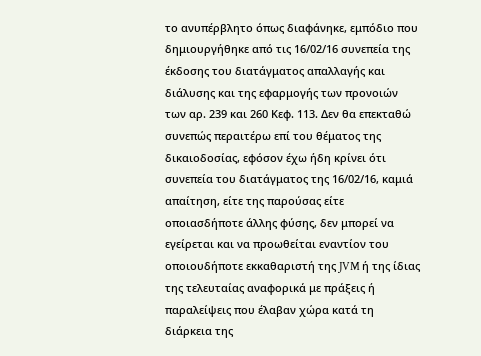το ανυπέρβλητο όπως διαφάνηκε, εμπόδιο που δημιουργήθηκε από τις 16/02/16 συνεπεία της έκδοσης του διατάγματος απαλλαγής και διάλυσης και της εφαρμογής των προνοιών των αρ. 239 και 260 Κεφ. 113. Δεν θα επεκταθώ συνεπώς περαιτέρω επί του θέματος της δικαιοδοσίας, εφόσον έχω ήδη κρίνει ότι συνεπεία του διατάγματος της 16/02/16, καμιά απαίτηση, είτε της παρούσας είτε οποιασδήποτε άλλης φύσης, δεν μπορεί να εγείρεται και να προωθείται εναντίον του οποιουδήποτε εκκαθαριστή της JVM ή της ίδιας της τελευταίας αναφορικά με πράξεις ή παραλείψεις που έλαβαν χώρα κατά τη διάρκεια της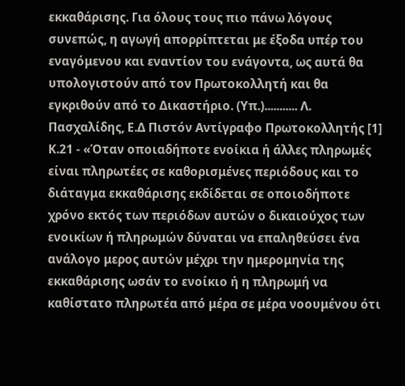εκκαθάρισης. Για όλους τους πιο πάνω λόγους συνεπώς, η αγωγή απορρίπτεται με έξοδα υπέρ του εναγόμενου και εναντίον του ενάγοντα, ως αυτά θα υπολογιστούν από τον Πρωτοκολλητή και θα εγκριθούν από το Δικαστήριο. (Υπ.)........... Λ. Πασχαλίδης, Ε.Δ Πιστόν Αντίγραφο Πρωτοκολλητής [1] Κ.21 - «Όταν οποιαδήποτε ενοίκια ή άλλες πληρωμές είναι πληρωτέες σε καθορισμένες περιόδους και το διάταγμα εκκαθάρισης εκδίδεται σε οποιοδήποτε χρόνο εκτός των περιόδων αυτών ο δικαιούχος των ενοικίων ή πληρωμών δύναται να επαληθεύσει ένα ανάλογο μερος αυτών μέχρι την ημερομηνία της εκκαθάρισης ωσάν το ενοίκιο ή η πληρωμή να καθίστατο πληρωτέα από μέρα σε μέρα νοουμένου ότι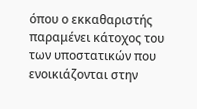όπου ο εκκαθαριστής παραμένει κάτοχος του των υποστατικών που ενοικιάζονται στην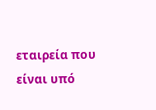εταιρεία που είναι υπό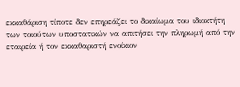εκκαθάριση τίποτε δεν επηρεάζει το δικαίωμα του ιδιοκτήτη των τοιούτων υποστατικών να απιτήσει την πληρωμή από την εταιρεία ή τον εκκαθαριστή ενοίκιον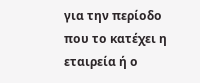για την περίοδο που το κατέχει η εταιρεία ή ο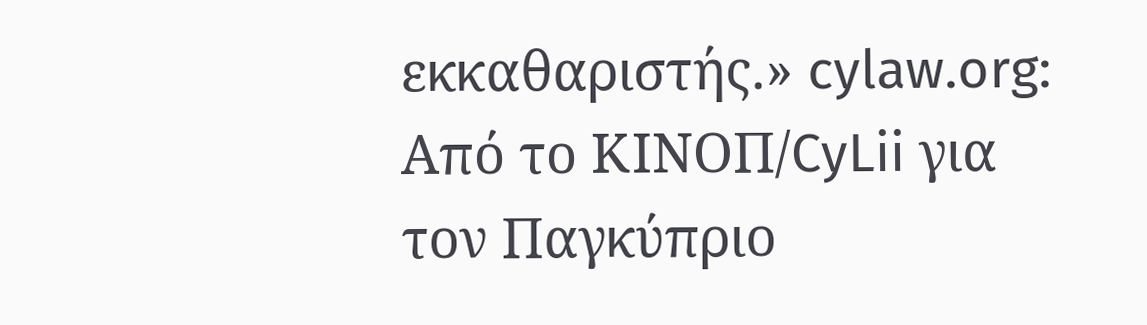εκκαθαριστής.» cylaw.org: Από το ΚΙΝOΠ/CyLii για τον Παγκύπριο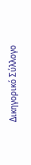Δικηγορικό Σύλλογο